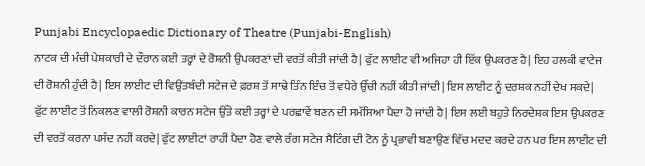Punjabi Encyclopaedic Dictionary of Theatre (Punjabi-English)
ਨਾਟਕ ਦੀ ਮੰਚੀ ਪੇਸ਼ਕਾਰੀ ਦੇ ਦੌਰਾਨ ਕਈ ਤਰ੍ਹਾਂ ਦੇ ਰੋਸ਼ਨੀ ਉਪਕਰਣਾਂ ਦੀ ਵਰਤੋਂ ਕੀਤੀ ਜਾਂਦੀ ਹੈ| ਫੁੱਟ ਲਾਈਟ ਵੀ ਅਜਿਹਾ ਹੀ ਇੱਕ ਉਪਕਰਣ ਹੈ| ਇਹ ਹਲਕੀ ਵਾਟੇਜ ਦੀ ਰੋਸ਼ਨੀ ਹੁੰਦੀ ਹੈ| ਇਸ ਲਾਈਟ ਦੀ ਵਿਉਂਤਬੰਦੀ ਸਟੇਜ ਦੇ ਫ਼ਰਸ਼ ਤੋਂ ਸਾਢੇ ਤਿੰਨ ਇੰਚ ਤੋਂ ਵਧੇਰੇ ਉੱਚੀ ਨਹੀਂ ਕੀਤੀ ਜਾਂਦੀ| ਇਸ ਲਾਈਟ ਨੂੰ ਦਰਸ਼ਕ ਨਹੀਂ ਦੇਖ ਸਕਦੇ| ਫੁੱਟ ਲਾਈਟ ਤੋਂ ਨਿਕਲਣ ਵਾਲੀ ਰੋਸ਼ਨੀ ਕਾਰਨ ਸਟੇਜ ਉੱਤੇ ਕਈ ਤਰ੍ਹਾਂ ਦੇ ਪਰਛਾਵੇਂ ਬਣਨ ਦੀ ਸਮੱਸਿਆ ਪੈਦਾ ਹੋ ਜਾਂਦੀ ਹੈ| ਇਸ ਲਈ ਬਹੁਤੇ ਨਿਰਦੇਸ਼ਕ ਇਸ ਉਪਕਰਣ ਦੀ ਵਰਤੋਂ ਕਰਨਾ ਪਸੰਦ ਨਹੀਂ ਕਰਦੇ| ਫੁੱਟ ਲਾਈਟਾਂ ਰਾਹੀਂ ਪੈਦਾ ਹੋਣ ਵਾਲੇ ਰੰਗ ਸਟੇਜ ਸੈਟਿੰਗ ਦੀ ਟੋਨ ਨੂੰ ਪ੍ਰਭਾਵੀ ਬਣਾਉਣ ਵਿੱਚ ਮਦਦ ਕਰਦੇ ਹਨ ਪਰ ਇਸ ਲਾਈਟ ਦੀ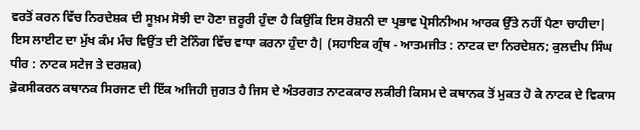ਵਰਤੋਂ ਕਰਨ ਵਿੱਚ ਨਿਰਦੇਸ਼ਕ ਦੀ ਸੂਖ਼ਮ ਸੋਝੀ ਦਾ ਹੋਣਾ ਜ਼ਰੂਰੀ ਹੁੰਦਾ ਹੈ ਕਿਉਂਕਿ ਇਸ ਰੋਸ਼ਨੀ ਦਾ ਪ੍ਰਭਾਵ ਪ੍ਰੋਸੀਨੀਅਮ ਆਰਕ ਉੱਤੇ ਨਹੀਂ ਪੈਣਾ ਚਾਹੀਦਾ| ਇਸ ਲਾਈਟ ਦਾ ਮੁੱਖ ਕੰਮ ਮੰਚ ਵਿਉਂਤ ਦੀ ਟੋਨਿੰਗ ਵਿੱਚ ਵਾਧਾ ਕਰਨਾ ਹੁੰਦਾ ਹੈ| (ਸਹਾਇਕ ਗ੍ਰੰਥ - ਆਤਮਜੀਤ : ਨਾਟਕ ਦਾ ਨਿਰਦੇਸ਼ਨ; ਕੁਲਦੀਪ ਸਿੰਘ ਧੀਰ : ਨਾਟਕ ਸਟੇਜ ਤੇ ਦਰਸ਼ਕ)
ਫ਼ੋਕਸੀਕਰਨ ਕਥਾਨਕ ਸਿਰਜਣ ਦੀ ਇੱਕ ਅਜਿਹੀ ਜੁਗਤ ਹੈ ਜਿਸ ਦੇ ਅੰਤਰਗਤ ਨਾਟਕਕਾਰ ਲਕੀਰੀ ਕਿਸਮ ਦੇ ਕਥਾਨਕ ਤੋਂ ਮੁਕਤ ਹੋ ਕੇ ਨਾਟਕ ਦੇ ਵਿਕਾਸ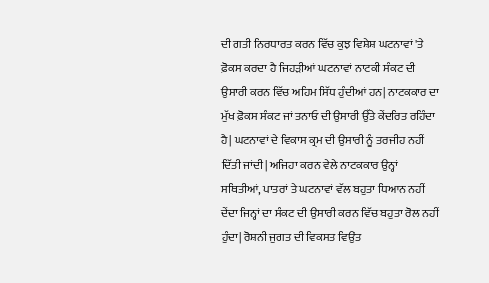ਦੀ ਗਤੀ ਨਿਰਧਾਰਤ ਕਰਨ ਵਿੱਚ ਕੁਝ ਵਿਸ਼ੇਸ਼ ਘਟਨਾਵਾਂ 'ਤੇ ਫ਼ੋਕਸ ਕਰਦਾ ਹੈ ਜਿਹੜੀਆਂ ਘਟਨਾਵਾਂ ਨਾਟਕੀ ਸੰਕਟ ਦੀ ਉਸਾਰੀ ਕਰਨ ਵਿੱਚ ਅਹਿਮ ਸਿੱਧ ਹੁੰਦੀਆਂ ਹਨ| ਨਾਟਕਕਾਰ ਦਾ ਮੁੱਖ ਫ਼ੋਕਸ ਸੰਕਟ ਜਾਂ ਤਨਾਓ ਦੀ ਉਸਾਰੀ ਉੱਤੇ ਕੇਂਦਰਿਤ ਰਹਿੰਦਾ ਹੈ| ਘਟਨਾਵਾਂ ਦੇ ਵਿਕਾਸ ਕ੍ਰਮ ਦੀ ਉਸਾਰੀ ਨੂੰ ਤਰਜੀਹ ਨਹੀਂ ਦਿੱਤੀ ਜਾਂਦੀ| ਅਜਿਹਾ ਕਰਨ ਵੇਲੇ ਨਾਟਕਕਾਰ ਉਨ੍ਹਾਂ ਸਥਿਤੀਆਂ, ਪਾਤਰਾਂ ਤੇ ਘਟਨਾਵਾਂ ਵੱਲ ਬਹੁਤਾ ਧਿਆਨ ਨਹੀਂ ਦੇਂਦਾ ਜਿਨ੍ਹਾਂ ਦਾ ਸੰਕਟ ਦੀ ਉਸਾਰੀ ਕਰਨ ਵਿੱਚ ਬਹੁਤਾ ਰੋਲ ਨਹੀਂ ਹੁੰਦਾ| ਰੋਸ਼ਨੀ ਜੁਗਤ ਦੀ ਵਿਕਸਤ ਵਿਉਂਤ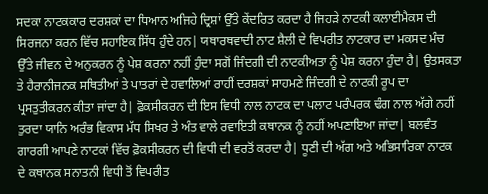ਸਦਕਾ ਨਾਟਕਕਾਰ ਦਰਸ਼ਕਾਂ ਦਾ ਧਿਆਨ ਅਜਿਹੇ ਦ੍ਰਿਸ਼ਾਂ ਉੱਤੇ ਕੇਂਦਰਿਤ ਕਰਦਾ ਹੈ ਜਿਹੜੇ ਨਾਟਕੀ ਕਲਾਈਮੈਕਸ ਦੀ ਸਿਰਜਨਾ ਕਰਨ ਵਿੱਚ ਸਹਾਇਕ ਸਿੱਧ ਹੁੰਦੇ ਹਨ| ਯਥਾਰਥਵਾਦੀ ਨਾਟ ਸ਼ੈਲੀ ਦੇ ਵਿਪਰੀਤ ਨਾਟਕਾਰ ਦਾ ਮਕਸਦ ਮੰਚ ਉੱਤੇ ਜੀਵਨ ਦੇ ਅਨੁਕਰਨ ਨੂੰ ਪੇਸ਼ ਕਰਨਾ ਨਹੀਂ ਹੁੰਦਾ ਸਗੋਂ ਜਿੰਦਗੀ ਦੀ ਨਾਟਕੀਅਤਾ ਨੂੰ ਪੇਸ਼ ਕਰਨਾ ਹੁੰਦਾ ਹੈ| ਉਤਸਕਤਾ ਤੇ ਹੈਰਾਨੀਜਨਕ ਸਥਿਤੀਆਂ ਤੇ ਪਾਤਰਾਂ ਦੇ ਹਵਾਲਿਆਂ ਰਾਹੀਂ ਦਰਸ਼ਕਾਂ ਸਾਹਮਣੇ ਜਿੰਦਗੀ ਦੇ ਨਾਟਕੀ ਰੂਪ ਦਾ ਪ੍ਰਸਤੁਤੀਕਰਨ ਕੀਤਾ ਜਾਂਦਾ ਹੈ| ਫ਼ੋਕਸੀਕਰਨ ਦੀ ਇਸ ਵਿਧੀ ਨਾਲ ਨਾਟਕ ਦਾ ਪਲਾਟ ਪਰੰਪਰਕ ਢੰਗ ਨਾਲ ਅੱਗੇ ਨਹੀਂ ਤੁਰਦਾ ਯਾਨਿ ਅਰੰਭ ਵਿਕਾਸ ਮੱਧ ਸਿਖਰ ਤੇ ਅੰਤ ਵਾਲੇ ਰਵਾਇਤੀ ਕਥਾਨਕ ਨੂੰ ਨਹੀਂ ਅਪਣਾਇਆ ਜਾਂਦਾ| ਬਲਵੰਤ ਗਾਰਗੀ ਆਪਣੇ ਨਾਟਕਾਂ ਵਿੱਚ ਫ਼ੋਕਸੀਕਰਨ ਦੀ ਵਿਧੀ ਦੀ ਵਰਤੋਂ ਕਰਦਾ ਹੈ| ਧੂਣੀ ਦੀ ਅੱਗ ਅਤੇ ਅਭਿਸਾਰਿਕਾ ਨਾਟਕ ਦੇ ਕਥਾਨਕ ਸਨਾਤਨੀ ਵਿਧੀ ਤੋਂ ਵਿਪਰੀਤ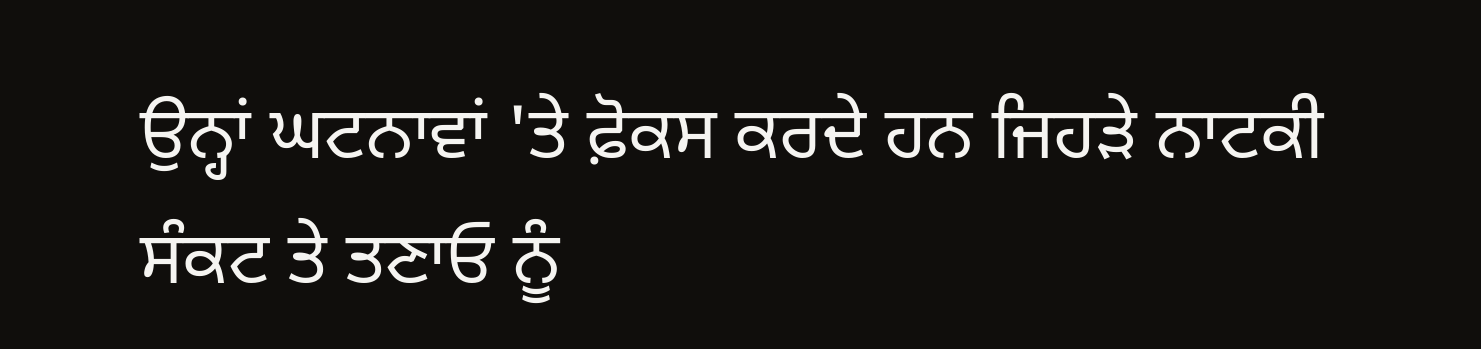ਉਨ੍ਹਾਂ ਘਟਨਾਵਾਂ 'ਤੇ ਫ਼ੋਕਸ ਕਰਦੇ ਹਨ ਜਿਹੜੇ ਨਾਟਕੀ ਸੰਕਟ ਤੇ ਤਣਾਓ ਨੂੰ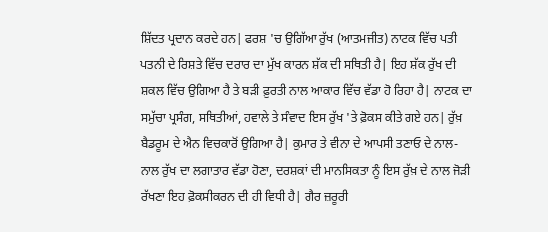ਸ਼ਿੱਦਤ ਪ੍ਰਦਾਨ ਕਰਦੇ ਹਨ| ਫਰਸ਼ 'ਚ ਉਗਿੱਆ ਰੁੱਖ (ਆਤਮਜੀਤ) ਨਾਟਕ ਵਿੱਚ ਪਤੀ ਪਤਨੀ ਦੇ ਰਿਸ਼ਤੇ ਵਿੱਚ ਦਰਾਰ ਦਾ ਮੁੱਖ ਕਾਰਨ ਸ਼ੱਕ ਦੀ ਸਥਿਤੀ ਹੈ| ਇਹ ਸ਼ੱਕ ਰੁੱਖ ਦੀ ਸ਼ਕਲ ਵਿੱਚ ਉਗਿਆ ਹੈ ਤੇ ਬੜੀ ਫ਼ੁਰਤੀ ਨਾਲ ਆਕਾਰ ਵਿੱਚ ਵੱਡਾ ਹੋ ਰਿਹਾ ਹੈ| ਨਾਟਕ ਦਾ ਸਮੁੱਚਾ ਪ੍ਰਸੰਗ, ਸਥਿਤੀਆਂ, ਹਵਾਲੇ ਤੇ ਸੰਵਾਦ ਇਸ ਰੁੱਖ 'ਤੇ ਫ਼ੋਕਸ ਕੀਤੇ ਗਏ ਹਨ| ਰੁੱਖ਼ ਬੈਡਰੂਮ ਦੇ ਐਨ ਵਿਚਕਾਰੋਂ ਉਗਿਆ ਹੈ| ਕੁਮਾਰ ਤੇ ਵੀਨਾ ਦੇ ਆਪਸੀ ਤਣਾਓ ਦੇ ਨਾਲ-ਨਾਲ ਰੁੱਖ ਦਾ ਲਗਾਤਾਰ ਵੱਡਾ ਹੋਣਾ, ਦਰਸ਼ਕਾਂ ਦੀ ਮਾਨਸਿਕਤਾ ਨੂੰ ਇਸ ਰੁੱਖ਼ ਦੇ ਨਾਲ ਜੋੜੀ ਰੱਖਣਾ ਇਹ ਫ਼ੋਕਸੀਕਰਨ ਦੀ ਹੀ ਵਿਧੀ ਹੈ| ਗੈਰ ਜ਼ਰੂਰੀ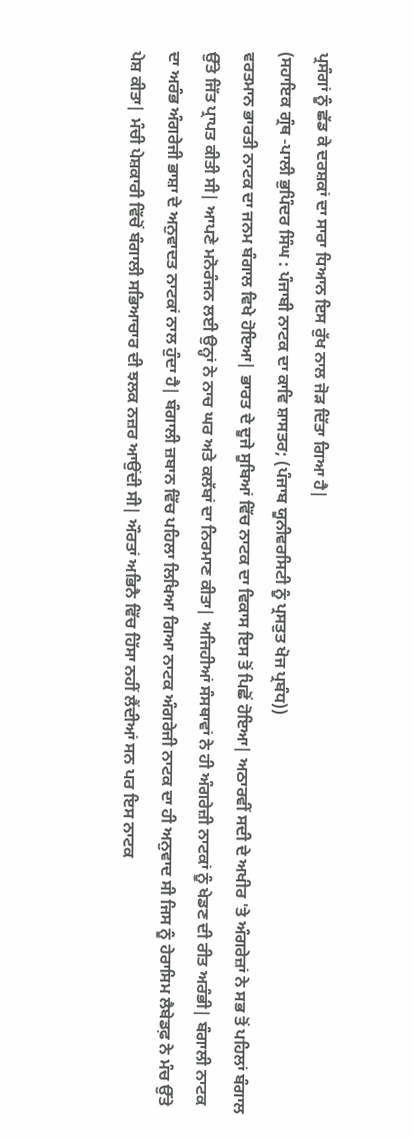ਪ੍ਰਸੰਗਾਂ ਨੂੰ ਛੱਡ ਕੇ ਦਰਸ਼ਕਾਂ ਦਾ ਸਾਰਾ ਧਿਆਨ ਇਸ ਰੁੱਖ ਨਾਲ ਜੋੜ ਦਿੱਤਾ ਗਿਆ ਹੈ|
(ਸਹਾਇਕ ਗ੍ਰੰਥ -ਪਾਲੀ ਭੁਪਿੰਦਰ ਸਿੰਘ : ਪੰਜਾਬੀ ਨਾਟਕ ਦਾ ਕਾਵਿ ਸ਼ਾਸਤਰ; (ਪੰਜਾਬ ਯੂਨੀਵਰਸਿਟੀ ਨੂੰ ਪ੍ਰਸਤੁਤ ਖੋਜ ਪ੍ਰਬੰਧ))
ਵਰਤਮਾਨ ਭਾਰਤੀ ਨਾਟਕ ਦਾ ਜਨਮ ਬੰਗਾਲ ਵਿਖੇ ਹੋਇਆ| ਭਾਰਤ ਦੇ ਦੂਜੇ ਸੂਬਿਆਂ ਵਿੱਚ ਨਾਟਕ ਦਾ ਵਿਕਾਸ ਇਸ ਤੋਂ ਪਿਛੋਂ ਹੋਇਆ| ਅਠਾਰਵੀਂ ਸਦੀ ਦੇ ਅਖੀਰ 'ਤੇ ਅੰਗਰੇਜ਼ਾਂ ਨੇ ਸਭ ਤੋਂ ਪਹਿਲਾਂ ਬੰਗਾਲ ਉੱਤੇ ਜਿੱਤ ਪ੍ਰਾਪਤ ਕੀਤੀ ਸੀ| ਆਪਣੇ ਮਨੋਰੰਜਨ ਲਈ ਉਨ੍ਹਾਂ ਨੇ ਨਾਚ ਘਰ ਅਤੇ ਕਲੱਬਾਂ ਦਾ ਨਿਰਮਾਣ ਕੀਤਾ| ਅਜਿਹੀਆਂ ਸੰਸਥਾਵਾਂ ਨੇ ਹੀ ਅੰਗਰੇਜ਼ੀ ਨਾਟਕਾਂ ਨੂੰ ਖੇਡਣ ਦੀ ਰੀਤ ਅਰੰਭੀ| ਬੰਗਾਲੀ ਨਾਟਕ ਦਾ ਅਰੰਭ ਅੰਗਰੇਜੀ ਭਾਸ਼ਾ ਦੇ ਅਨੁਵਾਦਤ ਨਾਟਕਾਂ ਨਾਲ ਹੁੰਦਾ ਹੈ| ਬੰਗਾਲੀ ਜ਼ਬਾਨ ਵਿੱਚ ਪਹਿਲਾ ਲਿਖਿਆ ਗਿਆ ਨਾਟਕ ਅੰਗਰੇਜੀ ਨਾਟਕ ਦਾ ਹੀ ਅਨੁਵਾਦ ਸੀ ਜਿਸ ਨੂੰ ਹੇਰਾਸਿਮ ਲੈਬੇਡਫ਼ ਨੇ ਮੰਚ ਉੱਤੇ ਪੇਸ਼ ਕੀਤਾ| ਮੰਚੀ ਪੇਸ਼ਕਾਰੀ ਵਿੱਚੋਂ ਬੰਗਾਲੀ ਸਭਿਆਚਾਰ ਦੀ ਝਲਕ ਨਜ਼ਰ ਆਉਂਦੀ ਸੀ| ਔਰਤਾਂ ਅਭਿਨੈ ਵਿੱਚ ਹਿੱਸਾ ਨਹੀਂ ਲੈਂਦੀਆਂ ਸਨ ਪਰ ਇਸ ਨਾਟਕ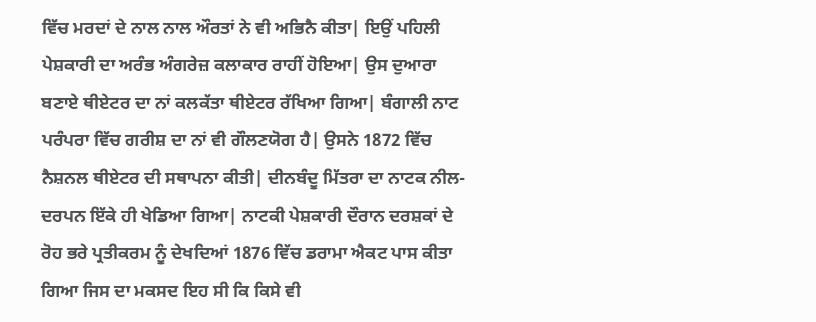ਵਿੱਚ ਮਰਦਾਂ ਦੇ ਨਾਲ ਨਾਲ ਔਰਤਾਂ ਨੇ ਵੀ ਅਭਿਨੈ ਕੀਤਾ| ਇਉਂ ਪਹਿਲੀ ਪੇਸ਼ਕਾਰੀ ਦਾ ਅਰੰਭ ਅੰਗਰੇਜ਼ ਕਲਾਕਾਰ ਰਾਹੀਂ ਹੋਇਆ| ਉਸ ਦੁਆਰਾ ਬਣਾਏ ਥੀਏਟਰ ਦਾ ਨਾਂ ਕਲਕੱਤਾ ਥੀਏਟਰ ਰੱਖਿਆ ਗਿਆ| ਬੰਗਾਲੀ ਨਾਟ ਪਰੰਪਰਾ ਵਿੱਚ ਗਰੀਸ਼ ਦਾ ਨਾਂ ਵੀ ਗੌਲਣਯੋਗ ਹੈ| ਉਸਨੇ 1872 ਵਿੱਚ ਨੈਸ਼ਨਲ ਥੀਏਟਰ ਦੀ ਸਥਾਪਨਾ ਕੀਤੀ| ਦੀਨਬੰਦੂ ਮਿੱਤਰਾ ਦਾ ਨਾਟਕ ਨੀਲ-ਦਰਪਨ ਇੱਕੇ ਹੀ ਖੇਡਿਆ ਗਿਆ| ਨਾਟਕੀ ਪੇਸ਼ਕਾਰੀ ਦੌਰਾਨ ਦਰਸ਼ਕਾਂ ਦੇ ਰੋਹ ਭਰੇ ਪ੍ਰਤੀਕਰਮ ਨੂੰ ਦੇਖਦਿਆਂ 1876 ਵਿੱਚ ਡਰਾਮਾ ਐਕਟ ਪਾਸ ਕੀਤਾ ਗਿਆ ਜਿਸ ਦਾ ਮਕਸਦ ਇਹ ਸੀ ਕਿ ਕਿਸੇ ਵੀ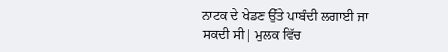ਨਾਟਕ ਦੇ ਖੇਡਣ ਉੱਤੇ ਪਾਬੰਦੀ ਲਗਾਈ ਜਾ ਸਕਦੀ ਸੀ| ਮੁਲਕ ਵਿੱਚ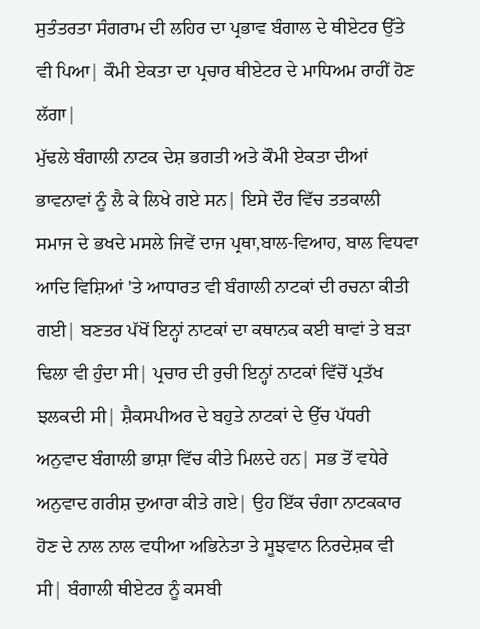ਸੁਤੰਤਰਤਾ ਸੰਗਰਾਮ ਦੀ ਲਹਿਰ ਦਾ ਪ੍ਰਭਾਵ ਬੰਗਾਲ ਦੇ ਥੀਏਟਰ ਉੱਤੇ ਵੀ ਪਿਆ| ਕੌਮੀ ਏਕਤਾ ਦਾ ਪ੍ਰਚਾਰ ਥੀਏਟਰ ਦੇ ਮਾਧਿਅਮ ਰਾਹੀਂ ਹੋਣ ਲੱਗਾ|
ਮੁੱਢਲੇ ਬੰਗਾਲੀ ਨਾਟਕ ਦੇਸ਼ ਭਗਤੀ ਅਤੇ ਕੌਮੀ ਏਕਤਾ ਦੀਆਂ ਭਾਵਨਾਵਾਂ ਨੂੰ ਲੈ ਕੇ ਲਿਖੇ ਗਏ ਸਨ| ਇਸੇ ਦੌਰ ਵਿੱਚ ਤਤਕਾਲੀ ਸਮਾਜ ਦੇ ਭਖਦੇ ਮਸਲੇ ਜਿਵੇਂ ਦਾਜ ਪ੍ਰਥਾ,ਬਾਲ-ਵਿਆਹ, ਬਾਲ ਵਿਧਵਾ ਆਦਿ ਵਿਸ਼ਿਆਂ 'ਤੇ ਆਧਾਰਤ ਵੀ ਬੰਗਾਲੀ ਨਾਟਕਾਂ ਦੀ ਰਚਨਾ ਕੀਤੀ ਗਈ| ਬਣਤਰ ਪੱਖੋਂ ਇਨ੍ਹਾਂ ਨਾਟਕਾਂ ਦਾ ਕਥਾਨਕ ਕਈ ਥਾਵਾਂ ਤੇ ਬੜਾ ਢਿਲਾ ਵੀ ਹੁੰਦਾ ਸੀ| ਪ੍ਰਚਾਰ ਦੀ ਰੁਚੀ ਇਨ੍ਹਾਂ ਨਾਟਕਾਂ ਵਿੱਚੋਂ ਪ੍ਰਤੱਖ ਝਲਕਦੀ ਸੀ| ਸ਼ੈਕਸਪੀਅਰ ਦੇ ਬਹੁਤੇ ਨਾਟਕਾਂ ਦੇ ਉੱਚ ਪੱਧਰੀ ਅਨੁਵਾਦ ਬੰਗਾਲੀ ਭਾਸ਼ਾ ਵਿੱਚ ਕੀਤੇ ਮਿਲਦੇ ਹਨ| ਸਭ ਤੋਂ ਵਧੇਰੇ ਅਨੁਵਾਦ ਗਰੀਸ਼ ਦੁਆਰਾ ਕੀਤੇ ਗਏ| ਉਹ ਇੱਕ ਚੰਗਾ ਨਾਟਕਕਾਰ ਹੋਣ ਦੇ ਨਾਲ ਨਾਲ ਵਧੀਆ ਅਭਿਨੇਤਾ ਤੇ ਸੂਝਵਾਨ ਨਿਰਦੇਸ਼ਕ ਵੀ ਸੀ| ਬੰਗਾਲੀ ਥੀਏਟਰ ਨੂੰ ਕਸਬੀ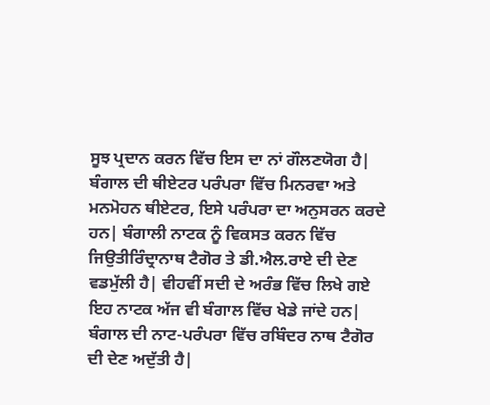ਸੂਝ ਪ੍ਰਦਾਨ ਕਰਨ ਵਿੱਚ ਇਸ ਦਾ ਨਾਂ ਗੌਲਣਯੋਗ ਹੈ| ਬੰਗਾਲ ਦੀ ਥੀਏਟਰ ਪਰੰਪਰਾ ਵਿੱਚ ਮਿਨਰਵਾ ਅਤੇ ਮਨਮੋਹਨ ਥੀਏਟਰ, ਇਸੇ ਪਰੰਪਰਾ ਦਾ ਅਨੁਸਰਨ ਕਰਦੇ ਹਨ| ਬੰਗਾਲੀ ਨਾਟਕ ਨੂੰ ਵਿਕਸਤ ਕਰਨ ਵਿੱਚ ਜਿਉਤੀਰਿੰਦ੍ਰਾਨਾਥ ਟੈਗੋਰ ਤੇ ਡੀ.ਐਲ.ਰਾਏ ਦੀ ਦੇਣ ਵਡਮੁੱਲੀ ਹੈ| ਵੀਹਵੀਂ ਸਦੀ ਦੇ ਅਰੰਭ ਵਿੱਚ ਲਿਖੇ ਗਏ ਇਹ ਨਾਟਕ ਅੱਜ ਵੀ ਬੰਗਾਲ ਵਿੱਚ ਖੇਡੇ ਜਾਂਦੇ ਹਨ| ਬੰਗਾਲ ਦੀ ਨਾਟ-ਪਰੰਪਰਾ ਵਿੱਚ ਰਬਿੰਦਰ ਨਾਥ ਟੈਗੋਰ ਦੀ ਦੇਣ ਅਦੁੱਤੀ ਹੈ|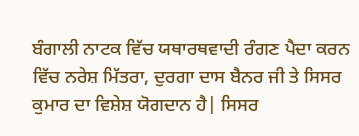ਬੰਗਾਲੀ ਨਾਟਕ ਵਿੱਚ ਯਥਾਰਥਵਾਦੀ ਰੰਗਣ ਪੈਦਾ ਕਰਨ ਵਿੱਚ ਨਰੇਸ਼ ਮਿੱਤਰਾ, ਦੁਰਗਾ ਦਾਸ ਬੈਨਰ ਜੀ ਤੇ ਸਿਸਰ ਕੁਮਾਰ ਦਾ ਵਿਸ਼ੇਸ਼ ਯੋਗਦਾਨ ਹੈ| ਸਿਸਰ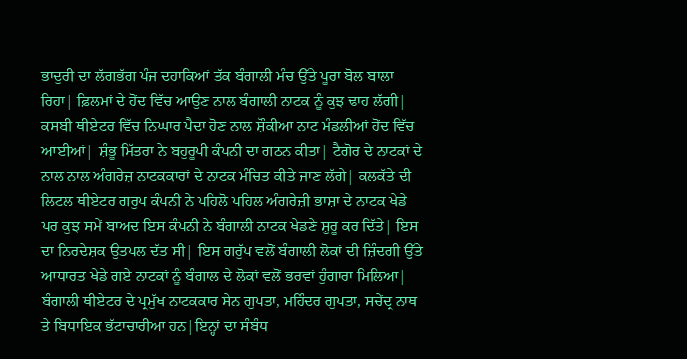ਭਾਦੁਰੀ ਦਾ ਲੱਗਭੱਗ ਪੰਜ ਦਹਾਕਿਆਂ ਤੱਕ ਬੰਗਾਲੀ ਮੰਚ ਉੱਤੇ ਪੂਰਾ ਬੋਲ ਬਾਲਾ ਰਿਹਾ| ਫ਼ਿਲਮਾਂ ਦੇ ਹੋਂਦ ਵਿੱਚ ਆਉਣ ਨਾਲ ਬੰਗਾਲੀ ਨਾਟਕ ਨੂੰ ਕੁਝ ਢਾਹ ਲੱਗੀ| ਕਸਬੀ ਥੀਏਟਰ ਵਿੱਚ ਨਿਘਾਰ ਪੈਦਾ ਹੋਣ ਨਾਲ ਸ਼ੌਕੀਆ ਨਾਟ ਮੰਡਲੀਆਂ ਹੋਂਦ ਵਿੱਚ ਆਈਆਂ| ਸ਼ੰਭੂ ਮਿੱਤਰਾ ਨੇ ਬਹੁਰੂਪੀ ਕੰਪਨੀ ਦਾ ਗਠਨ ਕੀਤਾ| ਟੈਗੋਰ ਦੇ ਨਾਟਕਾਂ ਦੇ ਨਾਲ ਨਾਲ ਅੰਗਰੇਜ਼ ਨਾਟਕਕਾਰਾਂ ਦੇ ਨਾਟਕ ਮੰਚਿਤ ਕੀਤੇ ਜਾਣ ਲੱਗੇ| ਕਲਕੱਤੇ ਦੀ ਲਿਟਲ ਥੀਏਟਰ ਗਰੁਪ ਕੰਪਨੀ ਨੇ ਪਹਿਲੋ ਪਹਿਲ ਅੰਗਰੇਜ਼ੀ ਭਾਸ਼ਾ ਦੇ ਨਾਟਕ ਖੇਡੇ ਪਰ ਕੁਝ ਸਮੇਂ ਬਾਅਦ ਇਸ ਕੰਪਨੀ ਨੇ ਬੰਗਾਲੀ ਨਾਟਕ ਖੇਡਣੇ ਸ਼ੁਰੂ ਕਰ ਦਿੱਤੇ| ਇਸ ਦਾ ਨਿਰਦੇਸ਼ਕ ਉਤਪਲ ਦੱਤ ਸੀ| ਇਸ ਗਰੁੱਪ ਵਲੋਂ ਬੰਗਾਲੀ ਲੋਕਾਂ ਦੀ ਜ਼ਿੰਦਗੀ ਉੱਤੇ ਆਧਾਰਤ ਖੇਡੇ ਗਏ ਨਾਟਕਾਂ ਨੂੰ ਬੰਗਾਲ ਦੇ ਲੋਕਾਂ ਵਲੋਂ ਭਰਵਾਂ ਹੁੰਗਾਰਾ ਮਿਲਿਆ| ਬੰਗਾਲੀ ਥੀਏਟਰ ਦੇ ਪ੍ਰਮੁੱਖ ਨਾਟਕਕਾਰ ਸੇਨ ਗੁਪਤਾ, ਮਹਿੰਦਰ ਗੁਪਤਾ, ਸਚੇਂਦ੍ਰ ਨਾਥ ਤੇ ਬਿਧਾਇਕ ਭੱਟਾਚਾਰੀਆ ਹਨ|ਇਨ੍ਹਾਂ ਦਾ ਸੰਬੰਧ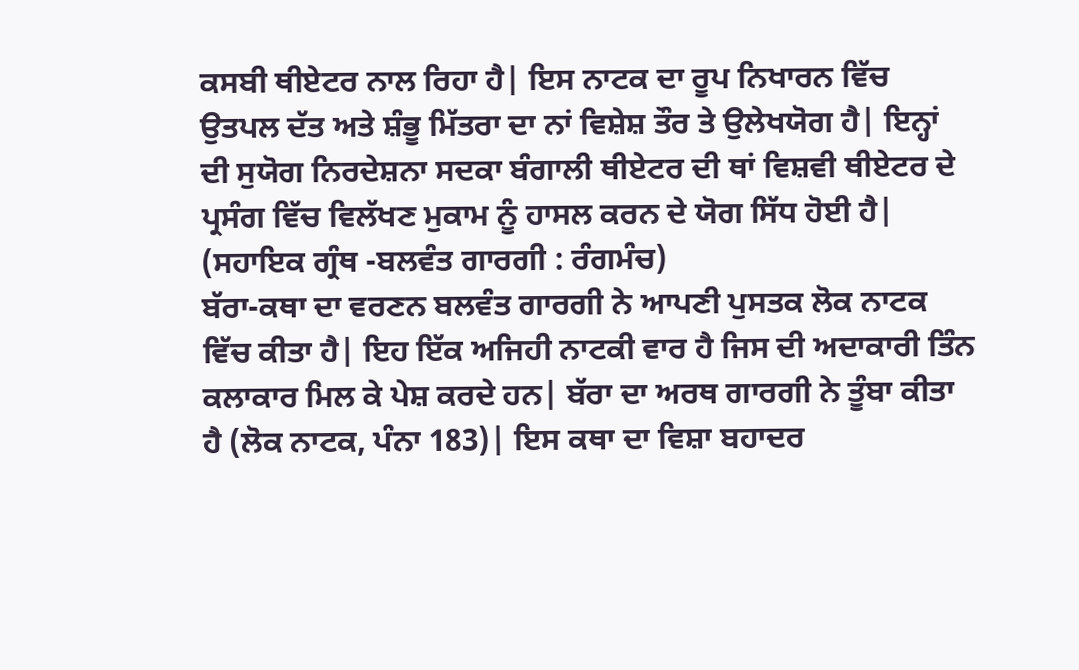ਕਸਬੀ ਥੀਏਟਰ ਨਾਲ ਰਿਹਾ ਹੈ| ਇਸ ਨਾਟਕ ਦਾ ਰੂਪ ਨਿਖਾਰਨ ਵਿੱਚ ਉਤਪਲ ਦੱਤ ਅਤੇ ਸ਼ੰਭੂ ਮਿੱਤਰਾ ਦਾ ਨਾਂ ਵਿਸ਼ੇਸ਼ ਤੌਰ ਤੇ ਉਲੇਖਯੋਗ ਹੈ| ਇਨ੍ਹਾਂ ਦੀ ਸੁਯੋਗ ਨਿਰਦੇਸ਼ਨਾ ਸਦਕਾ ਬੰਗਾਲੀ ਥੀਏਟਰ ਦੀ ਥਾਂ ਵਿਸ਼ਵੀ ਥੀਏਟਰ ਦੇ ਪ੍ਰਸੰਗ ਵਿੱਚ ਵਿਲੱਖਣ ਮੁਕਾਮ ਨੂੰ ਹਾਸਲ ਕਰਨ ਦੇ ਯੋਗ ਸਿੱਧ ਹੋਈ ਹੈ|
(ਸਹਾਇਕ ਗ੍ਰੰਥ -ਬਲਵੰਤ ਗਾਰਗੀ : ਰੰਗਮੰਚ)
ਬੱਰਾ-ਕਥਾ ਦਾ ਵਰਣਨ ਬਲਵੰਤ ਗਾਰਗੀ ਨੇ ਆਪਣੀ ਪੁਸਤਕ ਲੋਕ ਨਾਟਕ ਵਿੱਚ ਕੀਤਾ ਹੈ| ਇਹ ਇੱਕ ਅਜਿਹੀ ਨਾਟਕੀ ਵਾਰ ਹੈ ਜਿਸ ਦੀ ਅਦਾਕਾਰੀ ਤਿੰਨ ਕਲਾਕਾਰ ਮਿਲ ਕੇ ਪੇਸ਼ ਕਰਦੇ ਹਨ| ਬੱਰਾ ਦਾ ਅਰਥ ਗਾਰਗੀ ਨੇ ਤੂੰਬਾ ਕੀਤਾ ਹੈ (ਲੋਕ ਨਾਟਕ, ਪੰਨਾ 183)| ਇਸ ਕਥਾ ਦਾ ਵਿਸ਼ਾ ਬਹਾਦਰ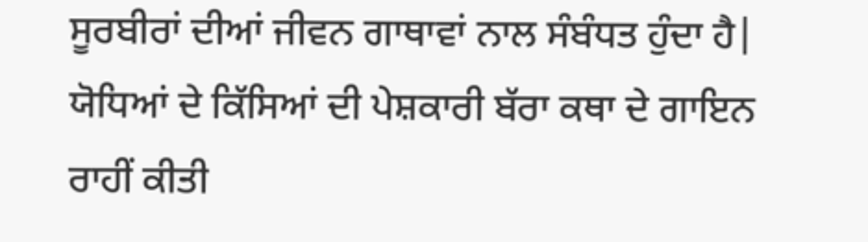ਸੂਰਬੀਰਾਂ ਦੀਆਂ ਜੀਵਨ ਗਾਥਾਵਾਂ ਨਾਲ ਸੰਬੰਧਤ ਹੁੰਦਾ ਹੈ| ਯੋਧਿਆਂ ਦੇ ਕਿੱਸਿਆਂ ਦੀ ਪੇਸ਼ਕਾਰੀ ਬੱਰਾ ਕਥਾ ਦੇ ਗਾਇਨ ਰਾਹੀਂ ਕੀਤੀ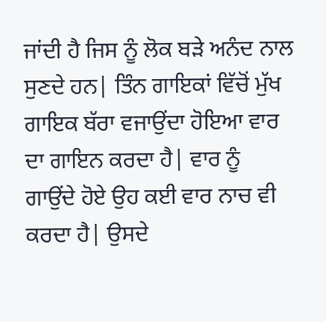ਜਾਂਦੀ ਹੈ ਜਿਸ ਨੂੰ ਲੋਕ ਬੜੇ ਅਨੰਦ ਨਾਲ ਸੁਣਦੇ ਹਨ| ਤਿੰਨ ਗਾਇਕਾਂ ਵਿੱਚੋਂ ਮੁੱਖ ਗਾਇਕ ਬੱਰਾ ਵਜਾਉਂਦਾ ਹੋਇਆ ਵਾਰ ਦਾ ਗਾਇਨ ਕਰਦਾ ਹੈ| ਵਾਰ ਨੂੰ ਗਾਉਂਦੇ ਹੋਏ ਉਹ ਕਈ ਵਾਰ ਨਾਚ ਵੀ ਕਰਦਾ ਹੈ| ਉਸਦੇ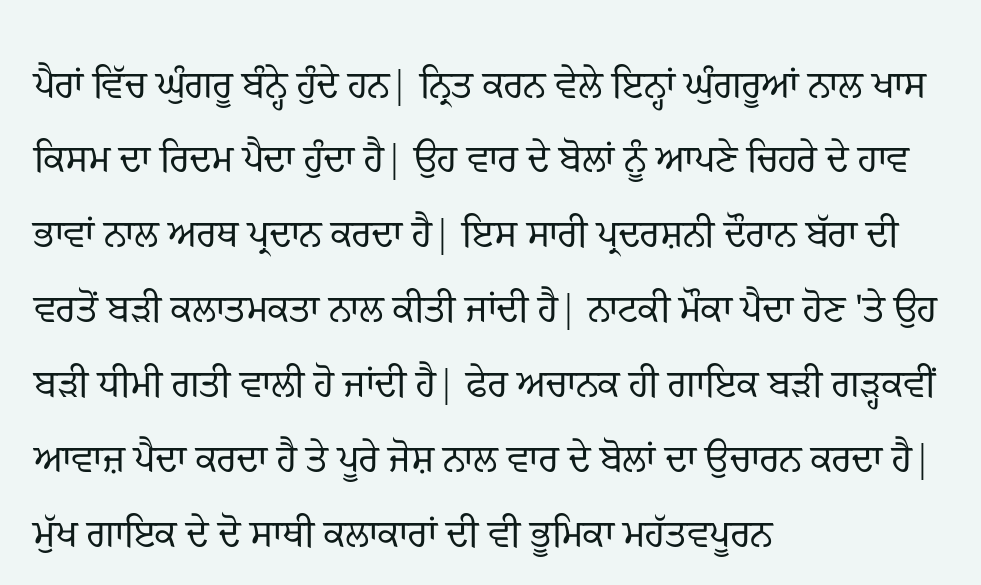ਪੈਰਾਂ ਵਿੱਚ ਘੁੰਗਰੂ ਬੰਨ੍ਹੇ ਹੁੰਦੇ ਹਨ| ਨ੍ਰਿਤ ਕਰਨ ਵੇਲੇ ਇਨ੍ਹਾਂ ਘੁੰਗਰੂਆਂ ਨਾਲ ਖਾਸ ਕਿਸਮ ਦਾ ਰਿਦਮ ਪੈਦਾ ਹੁੰਦਾ ਹੈ| ਉਹ ਵਾਰ ਦੇ ਬੋਲਾਂ ਨੂੰ ਆਪਣੇ ਚਿਹਰੇ ਦੇ ਹਾਵ ਭਾਵਾਂ ਨਾਲ ਅਰਥ ਪ੍ਰਦਾਨ ਕਰਦਾ ਹੈ| ਇਸ ਸਾਰੀ ਪ੍ਰਦਰਸ਼ਨੀ ਦੌਰਾਨ ਬੱਰਾ ਦੀ ਵਰਤੋਂ ਬੜੀ ਕਲਾਤਮਕਤਾ ਨਾਲ ਕੀਤੀ ਜਾਂਦੀ ਹੈ| ਨਾਟਕੀ ਮੌਕਾ ਪੈਦਾ ਹੋਣ 'ਤੇ ਉਹ ਬੜੀ ਧੀਮੀ ਗਤੀ ਵਾਲੀ ਹੋ ਜਾਂਦੀ ਹੈ| ਫੇਰ ਅਚਾਨਕ ਹੀ ਗਾਇਕ ਬੜੀ ਗੜ੍ਹਕਵੀਂ ਆਵਾਜ਼ ਪੈਦਾ ਕਰਦਾ ਹੈ ਤੇ ਪੂਰੇ ਜੋਸ਼ ਨਾਲ ਵਾਰ ਦੇ ਬੋਲਾਂ ਦਾ ਉਚਾਰਨ ਕਰਦਾ ਹੈ| ਮੁੱਖ ਗਾਇਕ ਦੇ ਦੋ ਸਾਥੀ ਕਲਾਕਾਰਾਂ ਦੀ ਵੀ ਭੂਮਿਕਾ ਮਹੱਤਵਪੂਰਨ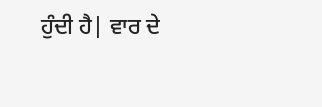ਹੁੰਦੀ ਹੈ| ਵਾਰ ਦੇ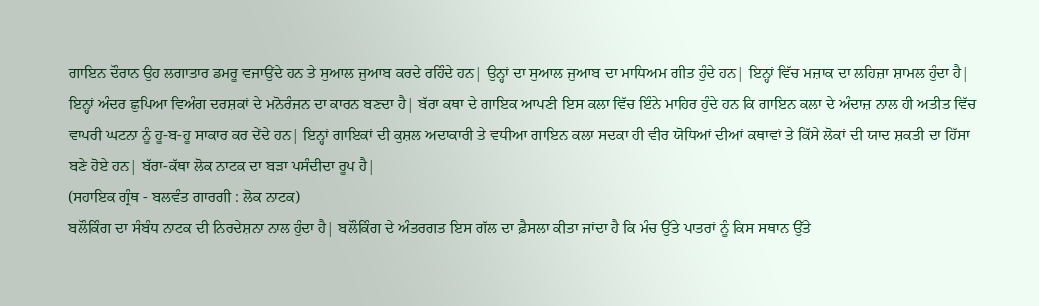ਗਾਇਨ ਦੌਰਾਨ ਉਹ ਲਗਾਤਾਰ ਡਮਰੂ ਵਜਾਉਂਦੇ ਹਨ ਤੇ ਸੁਆਲ ਜੁਆਬ ਕਰਦੇ ਰਹਿੰਦੇ ਹਨ| ਉਨ੍ਹਾਂ ਦਾ ਸੁਆਲ ਜੁਆਬ ਦਾ ਮਾਧਿਅਮ ਗੀਤ ਹੁੰਦੇ ਹਨ| ਇਨ੍ਹਾਂ ਵਿੱਚ ਮਜ਼ਾਕ ਦਾ ਲਹਿਜ਼ਾ ਸ਼ਾਮਲ ਹੁੰਦਾ ਹੈ| ਇਨ੍ਹਾਂ ਅੰਦਰ ਛੁਪਿਆ ਵਿਅੰਗ ਦਰਸ਼ਕਾਂ ਦੇ ਮਨੋਰੰਜਨ ਦਾ ਕਾਰਨ ਬਣਦਾ ਹੈ| ਬੱਰਾ ਕਥਾ ਦੇ ਗਾਇਕ ਆਪਣੀ ਇਸ ਕਲਾ ਵਿੱਚ ਇੰਨੇ ਮਾਹਿਰ ਹੁੰਦੇ ਹਨ ਕਿ ਗਾਇਨ ਕਲਾ ਦੇ ਅੰਦਾਜ਼ ਨਾਲ ਹੀ ਅਤੀਤ ਵਿੱਚ ਵਾਪਰੀ ਘਟਨਾ ਨੂੰ ਹੂ-ਬ-ਹੂ ਸਾਕਾਰ ਕਰ ਦੇਂਦੇ ਹਨ| ਇਨ੍ਹਾਂ ਗਾਇਕਾਂ ਦੀ ਕੁਸ਼ਲ ਅਦਾਕਾਰੀ ਤੇ ਵਧੀਆ ਗਾਇਨ ਕਲਾ ਸਦਕਾ ਹੀ ਵੀਰ ਯੋਧਿਆਂ ਦੀਆਂ ਕਥਾਵਾਂ ਤੇ ਕਿੱਸੇ ਲੋਕਾਂ ਦੀ ਯਾਦ ਸ਼ਕਤੀ ਦਾ ਹਿੱਸਾ ਬਣੇ ਹੋਏ ਹਨ| ਬੱਰਾ-ਕੱਥਾ ਲੋਕ ਨਾਟਕ ਦਾ ਬੜਾ ਪਸੰਦੀਦਾ ਰੂਪ ਹੈ|
(ਸਹਾਇਕ ਗ੍ਰੰਥ - ਬਲਵੰਤ ਗਾਰਗੀ : ਲੋਕ ਨਾਟਕ)
ਬਲੌਕਿੰਗ ਦਾ ਸੰਬੰਧ ਨਾਟਕ ਦੀ ਨਿਰਦੇਸ਼ਨਾ ਨਾਲ ਹੁੰਦਾ ਹੈ| ਬਲੌਕਿੰਗ ਦੇ ਅੰਤਰਗਤ ਇਸ ਗੱਲ ਦਾ ਫ਼ੈਸਲਾ ਕੀਤਾ ਜਾਂਦਾ ਹੈ ਕਿ ਮੰਚ ਉੱਤੇ ਪਾਤਰਾਂ ਨੂੰ ਕਿਸ ਸਥਾਨ ਉੱਤੇ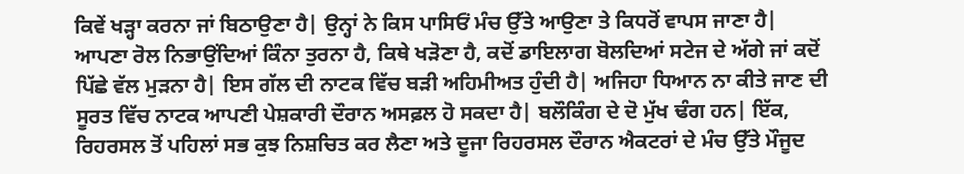ਕਿਵੇਂ ਖੜ੍ਹਾ ਕਰਨਾ ਜਾਂ ਬਿਠਾਉਣਾ ਹੈ| ਉਨ੍ਹਾਂ ਨੇ ਕਿਸ ਪਾਸਿਓਂ ਮੰਚ ਉੱਤੇ ਆਉਣਾ ਤੇ ਕਿਧਰੋਂ ਵਾਪਸ ਜਾਣਾ ਹੈ| ਆਪਣਾ ਰੋਲ ਨਿਭਾਉਂਦਿਆਂ ਕਿੰਨਾ ਤੁਰਨਾ ਹੈ, ਕਿਥੇ ਖੜੋਣਾ ਹੈ, ਕਦੋਂ ਡਾਇਲਾਗ ਬੋਲਦਿਆਂ ਸਟੇਜ ਦੇ ਅੱਗੇ ਜਾਂ ਕਦੋਂ ਪਿੱਛੇ ਵੱਲ ਮੁੜਨਾ ਹੈ| ਇਸ ਗੱਲ ਦੀ ਨਾਟਕ ਵਿੱਚ ਬੜੀ ਅਹਿਮੀਅਤ ਹੁੰਦੀ ਹੈ| ਅਜਿਹਾ ਧਿਆਨ ਨਾ ਕੀਤੇ ਜਾਣ ਦੀ ਸੂਰਤ ਵਿੱਚ ਨਾਟਕ ਆਪਣੀ ਪੇਸ਼ਕਾਰੀ ਦੌਰਾਨ ਅਸਫ਼ਲ ਹੋ ਸਕਦਾ ਹੈ| ਬਲੌਕਿੰਗ ਦੇ ਦੋ ਮੁੱਖ ਢੰਗ ਹਨ| ਇੱਕ, ਰਿਹਰਸਲ ਤੋਂ ਪਹਿਲਾਂ ਸਭ ਕੁਝ ਨਿਸ਼ਚਿਤ ਕਰ ਲੈਣਾ ਅਤੇ ਦੂਜਾ ਰਿਹਰਸਲ ਦੌਰਾਨ ਐਕਟਰਾਂ ਦੇ ਮੰਚ ਉੱਤੇ ਮੌਜੂਦ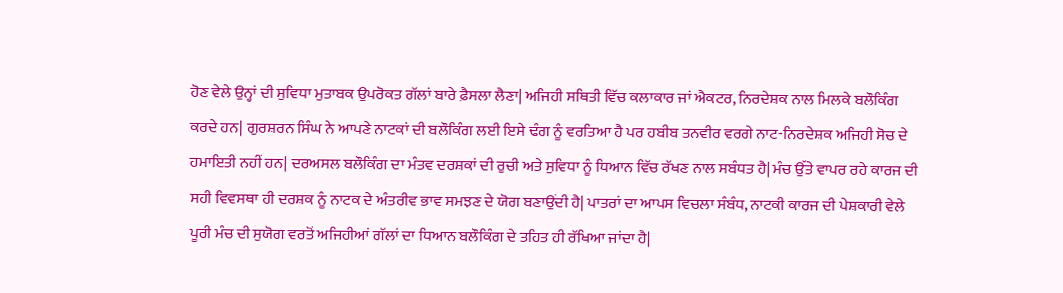ਹੋਣ ਵੇਲੇ ਉਨ੍ਹਾਂ ਦੀ ਸੁਵਿਧਾ ਮੁਤਾਬਕ ਉਪਰੋਕਤ ਗੱਲਾਂ ਬਾਰੇ ਫ਼ੈਸਲਾ ਲੈਣਾ| ਅਜਿਹੀ ਸਥਿਤੀ ਵਿੱਚ ਕਲਾਕਾਰ ਜਾਂ ਐਕਟਰ, ਨਿਰਦੇਸ਼ਕ ਨਾਲ ਮਿਲਕੇ ਬਲੌਕਿੰਗ ਕਰਦੇ ਹਨ| ਗੁਰਸ਼ਰਨ ਸਿੰਘ ਨੇ ਆਪਣੇ ਨਾਟਕਾਂ ਦੀ ਬਲੌਕਿੰਗ ਲਈ ਇਸੇ ਢੰਗ ਨੂੰ ਵਰਤਿਆ ਹੈ ਪਰ ਹਬੀਬ ਤਨਵੀਰ ਵਰਗੇ ਨਾਟ-ਨਿਰਦੇਸ਼ਕ ਅਜਿਹੀ ਸੋਚ ਦੇ ਹਮਾਇਤੀ ਨਹੀਂ ਹਨ| ਦਰਅਸਲ ਬਲੌਕਿੰਗ ਦਾ ਮੰਤਵ ਦਰਸ਼ਕਾਂ ਦੀ ਰੁਚੀ ਅਤੇ ਸੁਵਿਧਾ ਨੂੰ ਧਿਆਨ ਵਿੱਚ ਰੱਖਣ ਨਾਲ ਸਬੰਧਤ ਹੈ| ਮੰਚ ਉੱਤੇ ਵਾਪਰ ਰਹੇ ਕਾਰਜ ਦੀ ਸਹੀ ਵਿਵਸਥਾ ਹੀ ਦਰਸ਼ਕ ਨੂੰ ਨਾਟਕ ਦੇ ਅੰਤਰੀਵ ਭਾਵ ਸਮਝਣ ਦੇ ਯੋਗ ਬਣਾਉਂਦੀ ਹੈ| ਪਾਤਰਾਂ ਦਾ ਆਪਸ ਵਿਚਲਾ ਸੰਬੰਧ, ਨਾਟਕੀ ਕਾਰਜ ਦੀ ਪੇਸ਼ਕਾਰੀ ਵੇਲੇ ਪੂਰੀ ਮੰਚ ਦੀ ਸੁਯੋਗ ਵਰਤੋਂ ਅਜਿਹੀਆਂ ਗੱਲਾਂ ਦਾ ਧਿਆਨ ਬਲੌਕਿੰਗ ਦੇ ਤਹਿਤ ਹੀ ਰੱਖਿਆ ਜਾਂਦਾ ਹੈ|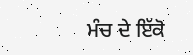ਮੰਚ ਦੇ ਇੱਕੋ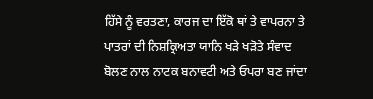ਹਿੱਸੇ ਨੂੰ ਵਰਤਣਾ, ਕਾਰਜ ਦਾ ਇੱਕੋ ਥਾਂ ਤੇ ਵਾਪਰਨਾ ਤੇ ਪਾਤਰਾਂ ਦੀ ਨਿਸ਼ਕ੍ਰਿਅਤਾ ਯਾਨਿ ਖੜੇ ਖੜੋਤੇ ਸੰਵਾਦ ਬੋਲਣ ਨਾਲ ਨਾਟਕ ਬਨਾਵਟੀ ਅਤੇ ਓਪਰਾ ਬਣ ਜਾਂਦਾ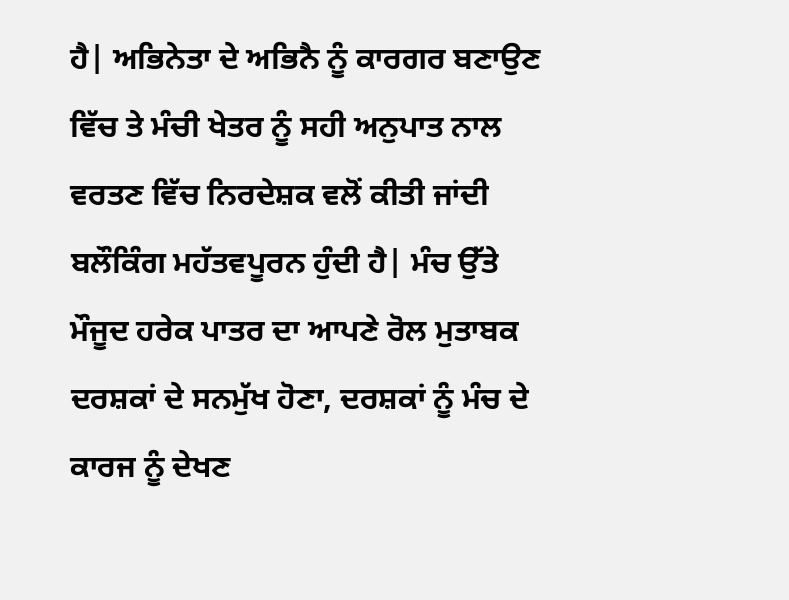ਹੈ| ਅਭਿਨੇਤਾ ਦੇ ਅਭਿਨੈ ਨੂੰ ਕਾਰਗਰ ਬਣਾਉਣ ਵਿੱਚ ਤੇ ਮੰਚੀ ਖੇਤਰ ਨੂੰ ਸਹੀ ਅਨੁਪਾਤ ਨਾਲ ਵਰਤਣ ਵਿੱਚ ਨਿਰਦੇਸ਼ਕ ਵਲੋਂ ਕੀਤੀ ਜਾਂਦੀ ਬਲੌਕਿੰਗ ਮਹੱਤਵਪੂਰਨ ਹੁੰਦੀ ਹੈ| ਮੰਚ ਉੱਤੇ ਮੌਜੂਦ ਹਰੇਕ ਪਾਤਰ ਦਾ ਆਪਣੇ ਰੋਲ ਮੁਤਾਬਕ ਦਰਸ਼ਕਾਂ ਦੇ ਸਨਮੁੱਖ ਹੋਣਾ, ਦਰਸ਼ਕਾਂ ਨੂੰ ਮੰਚ ਦੇ ਕਾਰਜ ਨੂੰ ਦੇਖਣ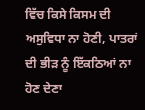ਵਿੱਚ ਕਿਸੇ ਕਿਸਮ ਦੀ ਅਸੁਵਿਧਾ ਨਾ ਹੋਣੀ, ਪਾਤਰਾਂ ਦੀ ਭੀੜ ਨੂੰ ਇੱਕਠਿਆਂ ਨਾ ਹੋਣ ਦੇਣਾ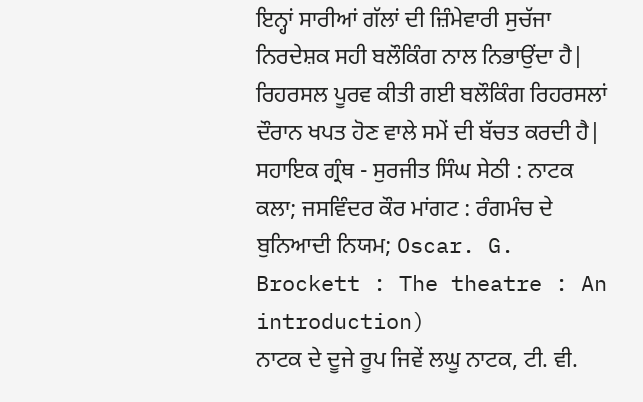ਇਨ੍ਹਾਂ ਸਾਰੀਆਂ ਗੱਲਾਂ ਦੀ ਜ਼ਿੰਮੇਵਾਰੀ ਸੁਚੱਜਾ ਨਿਰਦੇਸ਼ਕ ਸਹੀ ਬਲੌਕਿੰਗ ਨਾਲ ਨਿਭਾਉਂਦਾ ਹੈ| ਰਿਹਰਸਲ ਪੂਰਵ ਕੀਤੀ ਗਈ ਬਲੌਕਿੰਗ ਰਿਹਰਸਲਾਂ ਦੌਰਾਨ ਖਪਤ ਹੋਣ ਵਾਲੇ ਸਮੇਂ ਦੀ ਬੱਚਤ ਕਰਦੀ ਹੈ|
ਸਹਾਇਕ ਗ੍ਰੰਥ - ਸੁਰਜੀਤ ਸਿੰਘ ਸੇਠੀ : ਨਾਟਕ ਕਲਾ; ਜਸਵਿੰਦਰ ਕੌਰ ਮਾਂਗਟ : ਰੰਗਮੰਚ ਦੇ ਬੁਨਿਆਦੀ ਨਿਯਮ; Oscar. G. Brockett : The theatre : An introduction)
ਨਾਟਕ ਦੇ ਦੂਜੇ ਰੂਪ ਜਿਵੇਂ ਲਘੂ ਨਾਟਕ, ਟੀ. ਵੀ.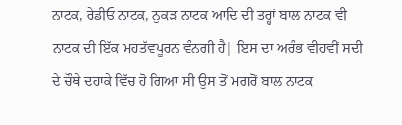ਨਾਟਕ, ਰੇਡੀਓ ਨਾਟਕ, ਨੁਕੜ ਨਾਟਕ ਆਦਿ ਦੀ ਤਰ੍ਹਾਂ ਬਾਲ ਨਾਟਕ ਵੀ ਨਾਟਕ ਦੀ ਇੱਕ ਮਹਤੱਵਪੂਰਨ ਵੰਨਗੀ ਹੈ| ਇਸ ਦਾ ਅਰੰਭ ਵੀਹਵੀਂ ਸਦੀ ਦੇ ਚੌਥੇ ਦਹਾਕੇ ਵਿੱਚ ਹੋ ਗਿਆ ਸੀ ਉਸ ਤੋਂ ਮਗਰੋਂ ਬਾਲ ਨਾਟਕ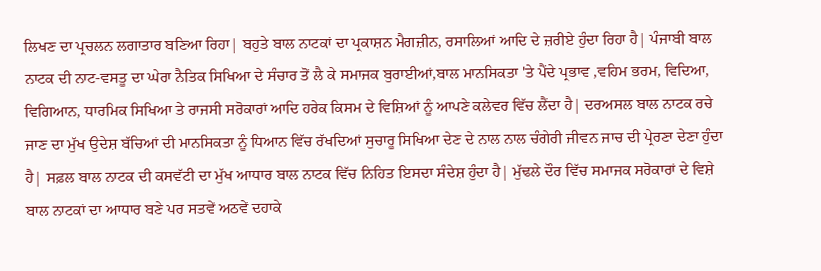ਲਿਖਣ ਦਾ ਪ੍ਰਚਲਨ ਲਗਾਤਾਰ ਬਣਿਆ ਰਿਹਾ| ਬਹੁਤੇ ਬਾਲ ਨਾਟਕਾਂ ਦਾ ਪ੍ਰਕਾਸ਼ਨ ਮੈਗਜ਼ੀਨ, ਰਸਾਲਿਆਂ ਆਦਿ ਦੇ ਜ਼ਰੀਏ ਹੁੰਦਾ ਰਿਹਾ ਹੈ| ਪੰਜਾਬੀ ਬਾਲ ਨਾਟਕ ਦੀ ਨਾਟ-ਵਸਤੂ ਦਾ ਘੇਰਾ ਨੈਤਿਕ ਸਿਖਿਆ ਦੇ ਸੰਚਾਰ ਤੋਂ ਲੈ ਕੇ ਸਮਾਜਕ ਬੁਰਾਈਆਂ,ਬਾਲ ਮਾਨਸਿਕਤਾ 'ਤੇ ਪੈਂਦੇ ਪ੍ਰਭਾਵ ,ਵਹਿਮ ਭਰਮ, ਵਿਦਿਆ, ਵਿਗਿਆਨ, ਧਾਰਮਿਕ ਸਿਖਿਆ ਤੇ ਰਾਜਸੀ ਸਰੋਕਾਰਾਂ ਆਦਿ ਹਰੇਕ ਕਿਸਮ ਦੇ ਵਿਸ਼ਿਆਂ ਨੂੰ ਆਪਣੇ ਕਲੇਵਰ ਵਿੱਚ ਲੈਂਦਾ ਹੈ| ਦਰਅਸਲ ਬਾਲ ਨਾਟਕ ਰਚੇ ਜਾਣ ਦਾ ਮੁੱਖ ਉਦੇਸ਼ ਬੱਚਿਆਂ ਦੀ ਮਾਨਸਿਕਤਾ ਨੂੰ ਧਿਆਨ ਵਿੱਚ ਰੱਖਦਿਆਂ ਸੁਚਾਰੂ ਸਿਖਿਆ ਦੇਣ ਦੇ ਨਾਲ ਨਾਲ ਚੰਗੇਰੀ ਜੀਵਨ ਜਾਚ ਦੀ ਪ੍ਰੇਰਣਾ ਦੇਣਾ ਹੁੰਦਾ ਹੈ| ਸਫ਼ਲ ਬਾਲ ਨਾਟਕ ਦੀ ਕਸਵੱਟੀ ਦਾ ਮੁੱਖ ਆਧਾਰ ਬਾਲ ਨਾਟਕ ਵਿੱਚ ਨਿਹਿਤ ਇਸਦਾ ਸੰਦੇਸ਼ ਹੁੰਦਾ ਹੈ| ਮੁੱਢਲੇ ਦੌਰ ਵਿੱਚ ਸਮਾਜਕ ਸਰੋਕਾਰਾਂ ਦੇ ਵਿਸ਼ੇ ਬਾਲ ਨਾਟਕਾਂ ਦਾ ਆਧਾਰ ਬਣੇ ਪਰ ਸਤਵੇਂ ਅਠਵੇਂ ਦਹਾਕੇ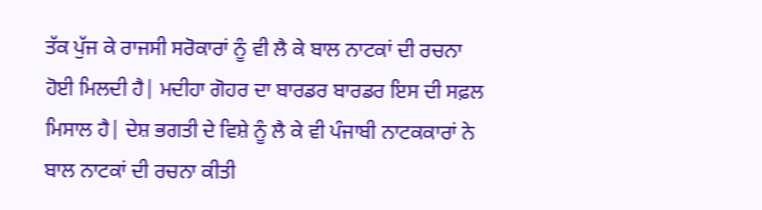ਤੱਕ ਪੁੱਜ ਕੇ ਰਾਜਸੀ ਸਰੋਕਾਰਾਂ ਨੂੰ ਵੀ ਲੈ ਕੇ ਬਾਲ ਨਾਟਕਾਂ ਦੀ ਰਚਨਾ ਹੋਈ ਮਿਲਦੀ ਹੈ| ਮਦੀਹਾ ਗੋਹਰ ਦਾ ਬਾਰਡਰ ਬਾਰਡਰ ਇਸ ਦੀ ਸਫ਼ਲ ਮਿਸਾਲ ਹੈ| ਦੇਸ਼ ਭਗਤੀ ਦੇ ਵਿਸ਼ੇ ਨੂੰ ਲੈ ਕੇ ਵੀ ਪੰਜਾਬੀ ਨਾਟਕਕਾਰਾਂ ਨੇ ਬਾਲ ਨਾਟਕਾਂ ਦੀ ਰਚਨਾ ਕੀਤੀ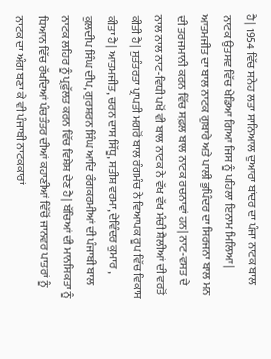ਹੈ| 1954 ਵਿੱਚ ਸਨੇਹ ਲਤਾ ਸਾਨਿਆਲ ਦੁਆਰਾ ਬਾਂਦਰ ਦਾ ਪੰਜਾ ਨਾਟਕ ਬਾਲ ਨਾਟਕ ਉਤਸਵ ਵਿੱਚ ਖੇਡਿਆ ਗਿਆ ਜਿਸ ਨੂੰ ਪਹਿਲਾ ਇਨਾਮ ਮਿਲਿਆ| ਆਤਮਜੀਤ ਦਾ ਬਾਲ ਨਾਟਕ ਗੁਬਾਰੇ ਅਤੇ ਪਾਲੀ ਭੁਪਿੰਦਰ ਦਾ ਸਿਰਜਨਾ ਬਾਲ ਮਨ ਦੀ ਤਰਜਮਾਨੀ ਕਰਨ ਵਿੱਚ ਸਫ਼ਲ ਬਾਲ ਨਾਟਕ ਰਚਨਾਵਾਂ ਹਨ| ਨਾਟ-ਵਸਤ ਦੇ ਨਾਲ ਨਾਲ ਨਾਟ-ਵਿਧੀ ਪਖੋਂ ਵੀ ਬਾਲ ਨਾਟਕ ਨੇ ਵੱਖ ਵੱਖ ਮੰਚੀ ਸ਼ੈਲੀਆਂ ਦੀ ਵਰਤੋਂ ਕੀਤੀ ਹੈ| ਸੁਤੰਤਰਤਾ ਪ੍ਰਾਪਤੀ ਮਗਰੋਂ ਬਾਲ ਰੰਗਮੰਚ ਨੇ ਵਿਆਪਕ ਰੂਪ ਵਿੱਚ ਵਿਕਾਸ ਕੀਤਾ ਹੈ| ਆਤਮਜੀਤ, ਚਰਨ ਦਾਸ ਸਿੱਧੂ, ਸਤੀਸ਼ ਵਰਮਾ, ਦੇਵਿੰਦਰ ਕੁਮਾਰ , ਕੁਲਦੀਪ ਸਿੰਘ ਦੀਪ, ਗੁਰਸ਼ਰਨ ਸਿੰਘ ਆਦਿ ਰੰਗਕਰਮੀਆਂ ਦੀ ਪੰਜਾਬੀ ਬਾਲ ਨਾਟਕ ਲਹਿਰ ਨੂੰ ਪ੍ਰਫ਼ੁੱਲਤ ਕਰਨ ਵਿੱਚ ਵਿਸ਼ੇਸ਼ ਦੇਣ ਹੈ| ਬੱਚਿਆਂ ਦੀ ਮਾਨਸਿਕਤਾ ਨੂੰ ਧਿਆਨ ਵਿੱਚ ਰੱਖਦਿਆਂ ਪੰਚਤੰਤਰ ਦੀਆਂ ਕਹਾਣੀਆਂ ਵਿੱਚੋਂ ਜਾਨਵਰ ਪਾਤਰਾਂ ਨੂੰ ਨਾਟਕ ਦਾ ਅੰਗ ਬਣਾ ਕੇ ਵੀ ਪੰਜਾਬੀ ਨਾਟਕਕਾਰਾਂ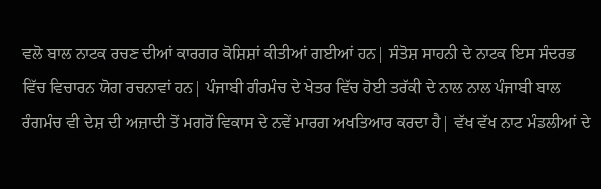ਵਲੋ ਬਾਲ ਨਾਟਕ ਰਚਣ ਦੀਆਂ ਕਾਰਗਰ ਕੋਸ਼ਿਸ਼ਾਂ ਕੀਤੀਆਂ ਗਈਆਂ ਹਨ| ਸੰਤੋਸ਼ ਸਾਹਨੀ ਦੇ ਨਾਟਕ ਇਸ ਸੰਦਰਭ ਵਿੱਚ ਵਿਚਾਰਨ ਯੋਗ ਰਚਨਾਵਾਂ ਹਨ| ਪੰਜਾਬੀ ਗੰਰਮੰਚ ਦੇ ਖੇਤਰ ਵਿੱਚ ਹੋਈ ਤਰੱਕੀ ਦੇ ਨਾਲ ਨਾਲ ਪੰਜਾਬੀ ਬਾਲ ਰੰਗਮੰਚ ਵੀ ਦੇਸ਼ ਦੀ ਅਜ਼ਾਦੀ ਤੋਂ ਮਗਰੋਂ ਵਿਕਾਸ ਦੇ ਨਵੇਂ ਮਾਰਗ ਅਖਤਿਆਰ ਕਰਦਾ ਹੈ| ਵੱਖ ਵੱਖ ਨਾਟ ਮੰਡਲੀਆਂ ਦੇ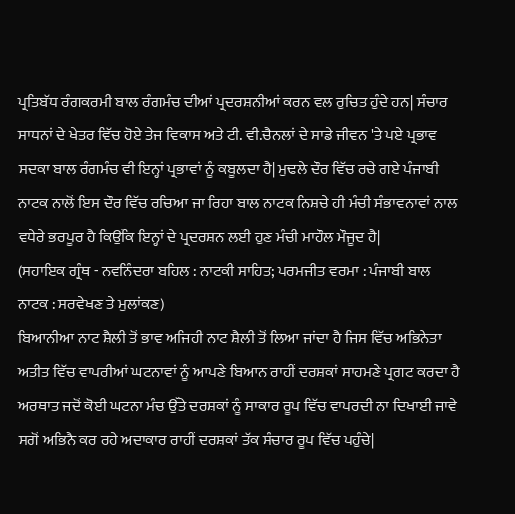ਪ੍ਰਤਿਬੱਧ ਰੰਗਕਰਮੀ ਬਾਲ ਰੰਗਮੰਚ ਦੀਆਂ ਪ੍ਰਦਰਸ਼ਨੀਆਂ ਕਰਨ ਵਲ ਰੁਚਿਤ ਹੁੰਦੇ ਹਨ| ਸੰਚਾਰ ਸਾਧਨਾਂ ਦੇ ਖੇਤਰ ਵਿੱਚ ਹੋਏ ਤੇਜ ਵਿਕਾਸ ਅਤੇ ਟੀ. ਵੀ.ਚੈਨਲਾਂ ਦੇ ਸਾਡੇ ਜੀਵਨ 'ਤੇ ਪਏ ਪ੍ਰਭਾਵ ਸਦਕਾ ਬਾਲ ਰੰਗਮੰਚ ਵੀ ਇਨ੍ਹਾਂ ਪ੍ਰਭਾਵਾਂ ਨੂੰ ਕਬੂਲਦਾ ਹੈ| ਮੁਢਲੇ ਦੌਰ ਵਿੱਚ ਰਚੇ ਗਏ ਪੰਜਾਬੀ ਨਾਟਕ ਨਾਲੋਂ ਇਸ ਦੌਰ ਵਿੱਚ ਰਚਿਆ ਜਾ ਰਿਹਾ ਬਾਲ ਨਾਟਕ ਨਿਸ਼ਚੇ ਹੀ ਮੰਚੀ ਸੰਭਾਵਨਾਵਾਂ ਨਾਲ ਵਧੇਰੇ ਭਰਪੂਰ ਹੈ ਕਿਉਂਕਿ ਇਨ੍ਹਾਂ ਦੇ ਪ੍ਰਦਰਸ਼ਨ ਲਈ ਹੁਣ ਮੰਚੀ ਮਾਹੌਲ ਮੌਜੂਦ ਹੈ|
(ਸਹਾਇਕ ਗ੍ਰੰਥ - ਨਵਨਿੰਦਰਾ ਬਹਿਲ : ਨਾਟਕੀ ਸਾਹਿਤ; ਪਰਮਜੀਤ ਵਰਮਾ : ਪੰਜਾਬੀ ਬਾਲ ਨਾਟਕ : ਸਰਵੇਖਣ ਤੇ ਮੁਲਾਂਕਣ)
ਬਿਆਨੀਆ ਨਾਟ ਸ਼ੈਲੀ ਤੋਂ ਭਾਵ ਅਜਿਹੀ ਨਾਟ ਸ਼ੈਲੀ ਤੋਂ ਲਿਆ ਜਾਂਦਾ ਹੈ ਜਿਸ ਵਿੱਚ ਅਭਿਨੇਤਾ ਅਤੀਤ ਵਿੱਚ ਵਾਪਰੀਆਂ ਘਟਨਾਵਾਂ ਨੂੰ ਆਪਣੇ ਬਿਆਨ ਰਾਹੀਂ ਦਰਸ਼ਕਾਂ ਸਾਹਮਣੇ ਪ੍ਰਗਟ ਕਰਦਾ ਹੈ ਅਰਥਾਤ ਜਦੋਂ ਕੋਈ ਘਟਨਾ ਮੰਚ ਉੱਤੇ ਦਰਸ਼ਕਾਂ ਨੂੰ ਸਾਕਾਰ ਰੂਪ ਵਿੱਚ ਵਾਪਰਦੀ ਨਾ ਦਿਖਾਈ ਜਾਵੇ ਸਗੋਂ ਅਭਿਨੈ ਕਰ ਰਹੇ ਅਦਾਕਾਰ ਰਾਹੀਂ ਦਰਸ਼ਕਾਂ ਤੱਕ ਸੰਚਾਰ ਰੂਪ ਵਿੱਚ ਪਹੁੰਚੇ|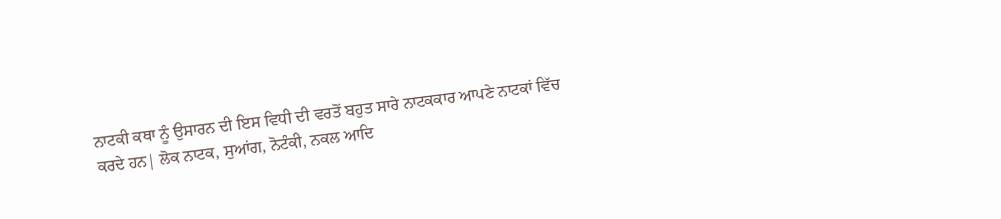ਨਾਟਕੀ ਕਥਾ ਨੂੰ ਉਸਾਰਨ ਦੀ ਇਸ ਵਿਧੀ ਦੀ ਵਰਤੋਂ ਬਹੁਤ ਸਾਰੇ ਨਾਟਕਕਾਰ ਆਪਣੇ ਨਾਟਕਾਂ ਵਿੱਚ ਕਰਦੇ ਹਨ| ਲੋਕ ਨਾਟਕ, ਸੁਆਂਗ, ਨੋਟੰਕੀ, ਨਕਲ ਆਦਿ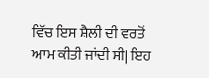ਵਿੱਚ ਇਸ ਸ਼ੈਲੀ ਦੀ ਵਰਤੋਂ ਆਮ ਕੀਤੀ ਜਾਂਦੀ ਸੀ| ਇਹ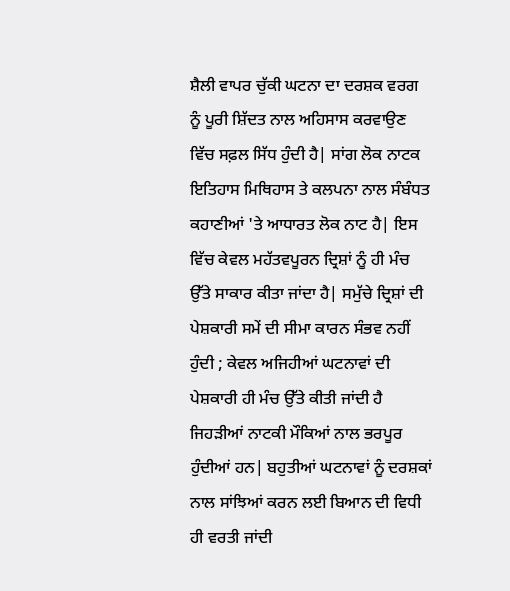ਸ਼ੈਲੀ ਵਾਪਰ ਚੁੱਕੀ ਘਟਨਾ ਦਾ ਦਰਸ਼ਕ ਵਰਗ ਨੂੰ ਪੂਰੀ ਸ਼ਿੱਦਤ ਨਾਲ ਅਹਿਸਾਸ ਕਰਵਾਉਣ ਵਿੱਚ ਸਫ਼ਲ ਸਿੱਧ ਹੁੰਦੀ ਹੈ| ਸਾਂਗ ਲੋਕ ਨਾਟਕ ਇਤਿਹਾਸ ਮਿਥਿਹਾਸ ਤੇ ਕਲਪਨਾ ਨਾਲ ਸੰਬੰਧਤ ਕਹਾਣੀਆਂ 'ਤੇ ਆਧਾਰਤ ਲੋਕ ਨਾਟ ਹੈ| ਇਸ ਵਿੱਚ ਕੇਵਲ ਮਹੱਤਵਪੂਰਨ ਦ੍ਰਿਸ਼ਾਂ ਨੂੰ ਹੀ ਮੰਚ ਉੱਤੇ ਸਾਕਾਰ ਕੀਤਾ ਜਾਂਦਾ ਹੈ| ਸਮੁੱਚੇ ਦ੍ਰਿਸ਼ਾਂ ਦੀ ਪੇਸ਼ਕਾਰੀ ਸਮੇਂ ਦੀ ਸੀਮਾ ਕਾਰਨ ਸੰਭਵ ਨਹੀਂ ਹੁੰਦੀ ; ਕੇਵਲ ਅਜਿਹੀਆਂ ਘਟਨਾਵਾਂ ਦੀ ਪੇਸ਼ਕਾਰੀ ਹੀ ਮੰਚ ਉੱਤੇ ਕੀਤੀ ਜਾਂਦੀ ਹੈ ਜਿਹੜੀਆਂ ਨਾਟਕੀ ਮੌਕਿਆਂ ਨਾਲ ਭਰਪੂਰ ਹੁੰਦੀਆਂ ਹਨ| ਬਹੁਤੀਆਂ ਘਟਨਾਵਾਂ ਨੂੰ ਦਰਸ਼ਕਾਂ ਨਾਲ ਸਾਂਝਿਆਂ ਕਰਨ ਲਈ ਬਿਆਨ ਦੀ ਵਿਧੀ ਹੀ ਵਰਤੀ ਜਾਂਦੀ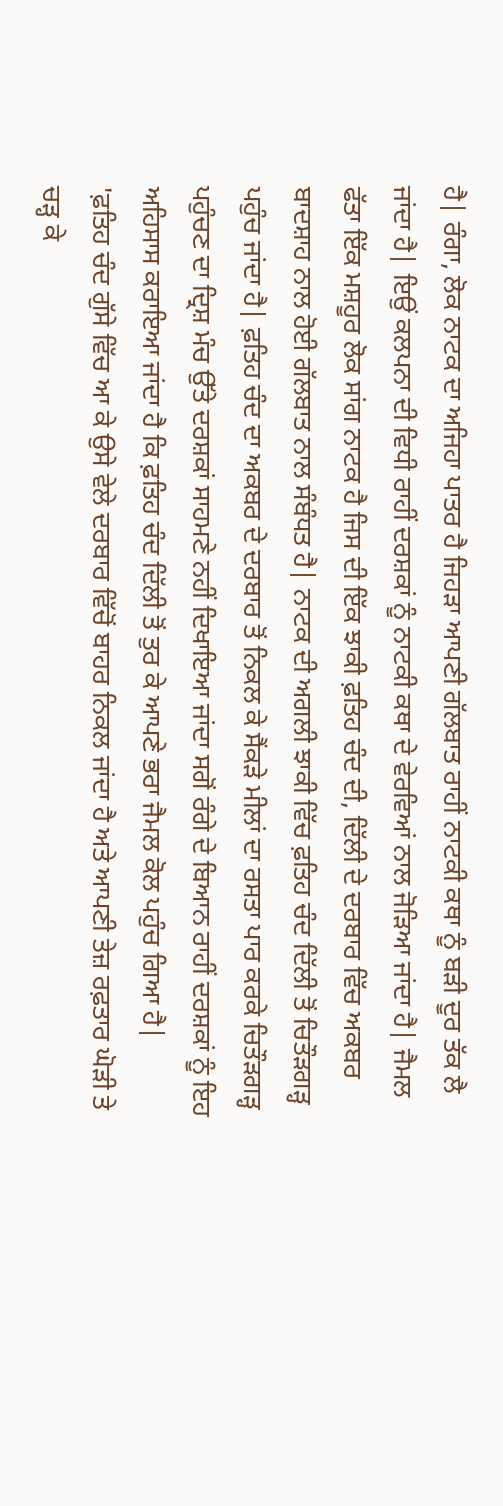ਹੈ| ਰੰਗਾ, ਲੋਕ ਨਾਟਕ ਦਾ ਅਜਿਹਾ ਪਾਤਰ ਹੈ ਜਿਹੜਾ ਆਪਣੀ ਗੱਲਬਾਤ ਰਾਹੀਂ ਨਾਟਕੀ ਕਥਾ ਨੂੰ ਬੜੀ ਦੂਰ ਤੱਕ ਲੈ ਜਾਂਦਾ ਹੈ| ਇਉਂ ਕਲਪਨਾ ਦੀ ਵਿਧੀ ਰਾਹੀਂ ਦਰਸ਼ਕਾਂ ਨੂੰ ਨਾਟਕੀ ਕਥਾ ਦੇ ਵੇਰਵਿਆਂ ਨਾਲ ਜੋੜਿਆ ਜਾਂਦਾ ਹੈ| ਜੈਮਲ ਫੱਤਾ ਇੱਕ ਮਸ਼ਹੂਰ ਲੋਕ ਸਾਂਗ ਨਾਟਕ ਹੈ ਜਿਸ ਦੀ ਇੱਕ ਝਾਕੀ ਫ਼ਤਿਹ ਚੰਦ ਦੀ, ਦਿੱਲੀ ਦੇ ਦਰਬਾਰ ਵਿੱਚ ਅਕਬਰ ਬਾਦਸ਼ਾਹ ਨਾਲ ਹੋਈ ਗੱਲਬਾਤ ਨਾਲ ਸੰਬੰਧਤ ਹੈ| ਨਾਟਕ ਦੀ ਅਗਲੀ ਝਾਕੀ ਵਿੱਚ ਫ਼ਤਿਹ ਚੰਦ ਦਿੱਲੀ ਤੋਂ ਚਿਤੌੜਗੜ੍ਹ ਪਹੁੰਚ ਜਾਂਦਾ ਹੈ| ਫ਼ਤਿਹ ਚੰਦ ਦਾ ਅਕਬਰ ਦੇ ਦਰਬਾਰ ਤੋਂ ਨਿਕਲ ਕੇ ਸੈਂਕੜੇ ਮੀਲਾਂ ਦਾ ਰਸਤਾ ਪਾਰ ਕਰਕੇ ਚਿਤੌੜਗੜ੍ਹ ਪਹੁੰਚਣ ਦਾ ਦ੍ਰਿਸ਼ ਮੰਚ ਉੱਤੇ ਦਰਸ਼ਕਾਂ ਸਾਹਮਣੇ ਨਹੀਂ ਦਿਖਾਇਆ ਜਾਂਦਾ ਸਗੋਂ ਰੰਗੇ ਦੇ ਬਿਆਨ ਰਾਹੀਂ ਦਰਸ਼ਕਾਂ ਨੂੰ ਇਹ ਅਹਿਸਾਸ ਕਰਾਇਆ ਜਾਂਦਾ ਹੈ ਕਿ ਫ਼ਤਿਹ ਚੰਦ ਦਿੱਲੀ ਤੋਂ ਤੁਰ ਕੇ ਆਪਣੇ ਭਰਾ ਜੈਮਲ ਕੋਲ ਪਹੁੰਚ ਗਿਆ ਹੈ|
'ਫ਼ਤਿਹ ਚੰਦ ਗੁੱਸੇ ਵਿੱਚ ਆ ਕੇ ਉਸੇ ਵੇਲੇ ਦਰਬਾਰ ਵਿੱਚੋਂ ਬਾਹਰ ਨਿਕਲ ਜਾਂਦਾ ਹੈ ਅਤੇ ਆਪਣੀ ਤੇਜ਼ ਰਫ਼ਤਾਰ ਘੋੜੀ ਤੇ ਚੜ੍ਹ ਕੇ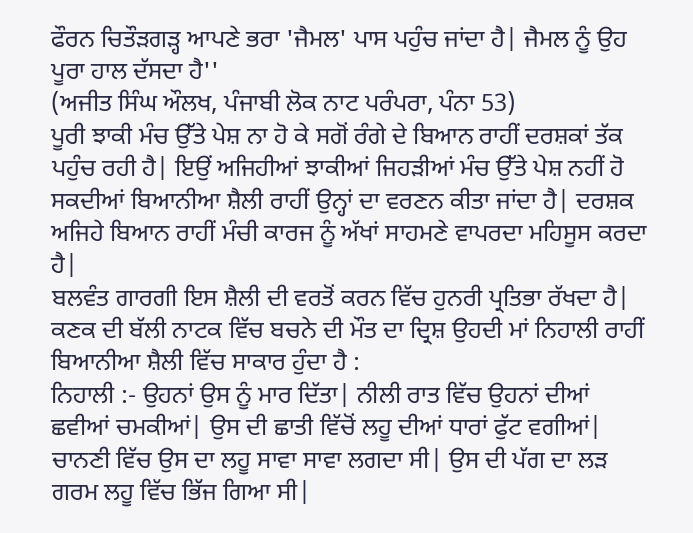ਫੌਰਨ ਚਿਤੌੜਗੜ੍ਹ ਆਪਣੇ ਭਰਾ 'ਜੈਮਲ' ਪਾਸ ਪਹੁੰਚ ਜਾਂਦਾ ਹੈ| ਜੈਮਲ ਨੂੰ ਉਹ ਪੂਰਾ ਹਾਲ ਦੱਸਦਾ ਹੈ''
(ਅਜੀਤ ਸਿੰਘ ਔਲਖ, ਪੰਜਾਬੀ ਲੋਕ ਨਾਟ ਪਰੰਪਰਾ, ਪੰਨਾ 53)
ਪੂਰੀ ਝਾਕੀ ਮੰਚ ਉੱਤੇ ਪੇਸ਼ ਨਾ ਹੋ ਕੇ ਸਗੋਂ ਰੰਗੇ ਦੇ ਬਿਆਨ ਰਾਹੀਂ ਦਰਸ਼ਕਾਂ ਤੱਕ ਪਹੁੰਚ ਰਹੀ ਹੈ| ਇਉਂ ਅਜਿਹੀਆਂ ਝਾਕੀਆਂ ਜਿਹੜੀਆਂ ਮੰਚ ਉੱਤੇ ਪੇਸ਼ ਨਹੀਂ ਹੋ ਸਕਦੀਆਂ ਬਿਆਨੀਆ ਸ਼ੈਲੀ ਰਾਹੀਂ ਉਨ੍ਹਾਂ ਦਾ ਵਰਣਨ ਕੀਤਾ ਜਾਂਦਾ ਹੈ| ਦਰਸ਼ਕ ਅਜਿਹੇ ਬਿਆਨ ਰਾਹੀਂ ਮੰਚੀ ਕਾਰਜ ਨੂੰ ਅੱਖਾਂ ਸਾਹਮਣੇ ਵਾਪਰਦਾ ਮਹਿਸੂਸ ਕਰਦਾ ਹੈ|
ਬਲਵੰਤ ਗਾਰਗੀ ਇਸ ਸ਼ੈਲੀ ਦੀ ਵਰਤੋਂ ਕਰਨ ਵਿੱਚ ਹੁਨਰੀ ਪ੍ਰਤਿਭਾ ਰੱਖਦਾ ਹੈ| ਕਣਕ ਦੀ ਬੱਲੀ ਨਾਟਕ ਵਿੱਚ ਬਚਨੇ ਦੀ ਮੌਤ ਦਾ ਦ੍ਰਿਸ਼ ਉਹਦੀ ਮਾਂ ਨਿਹਾਲੀ ਰਾਹੀਂ ਬਿਆਨੀਆ ਸ਼ੈਲੀ ਵਿੱਚ ਸਾਕਾਰ ਹੁੰਦਾ ਹੈ :
ਨਿਹਾਲੀ :- ਉਹਨਾਂ ਉਸ ਨੂੰ ਮਾਰ ਦਿੱਤਾ| ਨੀਲੀ ਰਾਤ ਵਿੱਚ ਉਹਨਾਂ ਦੀਆਂ ਛਵੀਆਂ ਚਮਕੀਆਂ| ਉਸ ਦੀ ਛਾਤੀ ਵਿੱਚੋਂ ਲਹੂ ਦੀਆਂ ਧਾਰਾਂ ਫੁੱਟ ਵਗੀਆਂ| ਚਾਨਣੀ ਵਿੱਚ ਉਸ ਦਾ ਲਹੂ ਸਾਵਾ ਸਾਵਾ ਲਗਦਾ ਸੀ| ਉਸ ਦੀ ਪੱਗ ਦਾ ਲੜ ਗਰਮ ਲਹੂ ਵਿੱਚ ਭਿੱਜ ਗਿਆ ਸੀ|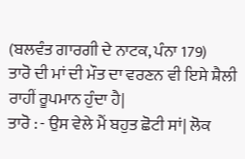(ਬਲਵੰਤ ਗਾਰਗੀ ਦੇ ਨਾਟਕ, ਪੰਨਾ 179)
ਤਾਰੋ ਦੀ ਮਾਂ ਦੀ ਮੌਤ ਦਾ ਵਰਣਨ ਵੀ ਇਸੇ ਸ਼ੈਲੀ ਰਾਹੀਂ ਰੂਪਮਾਨ ਹੁੰਦਾ ਹੈ|
ਤਾਰੋ : - ਉਸ ਵੇਲੇ ਮੈਂ ਬਹੁਤ ਛੋਟੀ ਸਾਂ| ਲੋਕ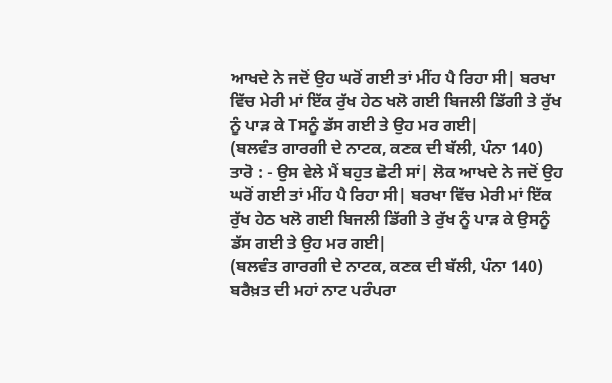ਆਖਦੇ ਨੇ ਜਦੋਂ ਉਹ ਘਰੋਂ ਗਈ ਤਾਂ ਮੀਂਹ ਪੈ ਰਿਹਾ ਸੀ| ਬਰਖਾ ਵਿੱਚ ਮੇਰੀ ਮਾਂ ਇੱਕ ਰੁੱਖ ਹੇਠ ਖਲੋ ਗਈ ਬਿਜਲੀ ਡਿੱਗੀ ਤੇ ਰੁੱਖ ਨੂੰ ਪਾੜ ਕੇ Tਸਨੂੰ ਡੱਸ ਗਈ ਤੇ ਉਹ ਮਰ ਗਈ|
(ਬਲਵੰਤ ਗਾਰਗੀ ਦੇ ਨਾਟਕ, ਕਣਕ ਦੀ ਬੱਲੀ, ਪੰਨਾ 140)
ਤਾਰੋ : - ਉਸ ਵੇਲੇ ਮੈਂ ਬਹੁਤ ਛੋਟੀ ਸਾਂ| ਲੋਕ ਆਖਦੇ ਨੇ ਜਦੋਂ ਉਹ ਘਰੋਂ ਗਈ ਤਾਂ ਮੀਂਹ ਪੈ ਰਿਹਾ ਸੀ| ਬਰਖਾ ਵਿੱਚ ਮੇਰੀ ਮਾਂ ਇੱਕ ਰੁੱਖ ਹੇਠ ਖਲੋ ਗਈ ਬਿਜਲੀ ਡਿੱਗੀ ਤੇ ਰੁੱਖ ਨੂੰ ਪਾੜ ਕੇ ਉਸਨੂੰ ਡੱਸ ਗਈ ਤੇ ਉਹ ਮਰ ਗਈ|
(ਬਲਵੰਤ ਗਾਰਗੀ ਦੇ ਨਾਟਕ, ਕਣਕ ਦੀ ਬੱਲੀ, ਪੰਨਾ 140)
ਬਰੈਖ਼ਤ ਦੀ ਮਹਾਂ ਨਾਟ ਪਰੰਪਰਾ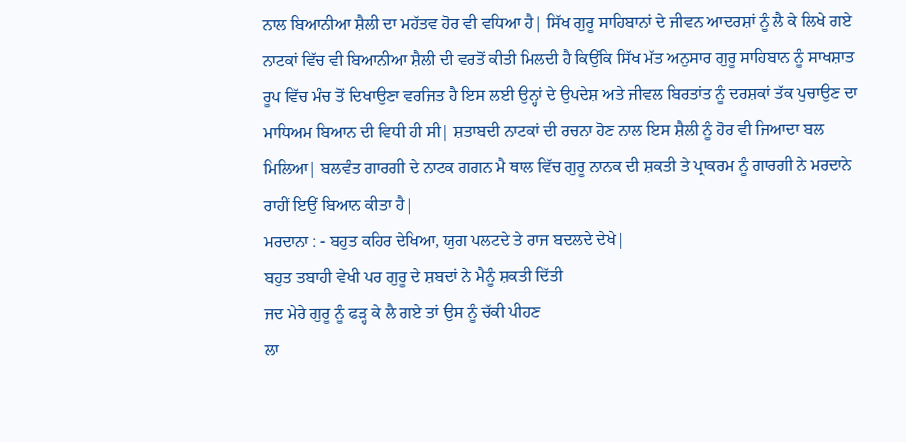ਨਾਲ ਬਿਆਨੀਆ ਸ਼ੈਲੀ ਦਾ ਮਹੱਤਵ ਹੋਰ ਵੀ ਵਧਿਆ ਹੈ| ਸਿੱਖ ਗੁਰੂ ਸਾਹਿਬਾਨਾਂ ਦੇ ਜੀਵਨ ਆਦਰਸ਼ਾਂ ਨੂੰ ਲੈ ਕੇ ਲਿਖੇ ਗਏ ਨਾਟਕਾਂ ਵਿੱਚ ਵੀ ਬਿਆਨੀਆ ਸ਼ੈਲੀ ਦੀ ਵਰਤੋਂ ਕੀਤੀ ਮਿਲਦੀ ਹੈ ਕਿਉਂਕਿ ਸਿੱਖ ਮੱਤ ਅਨੁਸਾਰ ਗੁਰੂ ਸਾਹਿਬਾਨ ਨੂੰ ਸਾਖਸ਼ਾਤ ਰੂਪ ਵਿੱਚ ਮੰਚ ਤੋਂ ਦਿਖਾਉਣਾ ਵਰਜਿਤ ਹੈ ਇਸ ਲਈ ਉਨ੍ਹਾਂ ਦੇ ਉਪਦੇਸ਼ ਅਤੇ ਜੀਵਲ ਬਿਰਤਾਂਤ ਨੂੰ ਦਰਸ਼ਕਾਂ ਤੱਕ ਪੁਚਾਉਣ ਦਾ ਮਾਧਿਅਮ ਬਿਆਨ ਦੀ ਵਿਧੀ ਹੀ ਸੀ| ਸ਼ਤਾਬਦੀ ਨਾਟਕਾਂ ਦੀ ਰਚਨਾ ਹੋਣ ਨਾਲ ਇਸ ਸ਼ੈਲੀ ਨੂੰ ਹੋਰ ਵੀ ਜਿਆਦਾ ਬਲ ਮਿਲਿਆ| ਬਲਵੰਤ ਗਾਰਗੀ ਦੇ ਨਾਟਕ ਗਗਨ ਮੈ ਥਾਲ ਵਿੱਚ ਗੁਰੂ ਨਾਨਕ ਦੀ ਸ਼ਕਤੀ ਤੇ ਪ੍ਰਾਕਰਮ ਨੂੰ ਗਾਰਗੀ ਨੇ ਮਰਦਾਨੇ ਰਾਹੀਂ ਇਉਂ ਬਿਆਨ ਕੀਤਾ ਹੈ|
ਮਰਦਾਨਾ : - ਬਹੁਤ ਕਹਿਰ ਦੇਖਿਆ, ਯੁਗ ਪਲਟਦੇ ਤੇ ਰਾਜ ਬਦਲਦੇ ਦੇਖੇ|
ਬਹੁਤ ਤਬਾਹੀ ਵੇਖੀ ਪਰ ਗੁਰੂ ਦੇ ਸ਼ਬਦਾਂ ਨੇ ਮੈਨੂੰ ਸ਼ਕਤੀ ਦਿੱਤੀ
ਜਦ ਮੇਰੇ ਗੁਰੂ ਨੂੰ ਫੜ੍ਹ ਕੇ ਲੈ ਗਏ ਤਾਂ ਉਸ ਨੂੰ ਚੱਕੀ ਪੀਹਣ
ਲਾ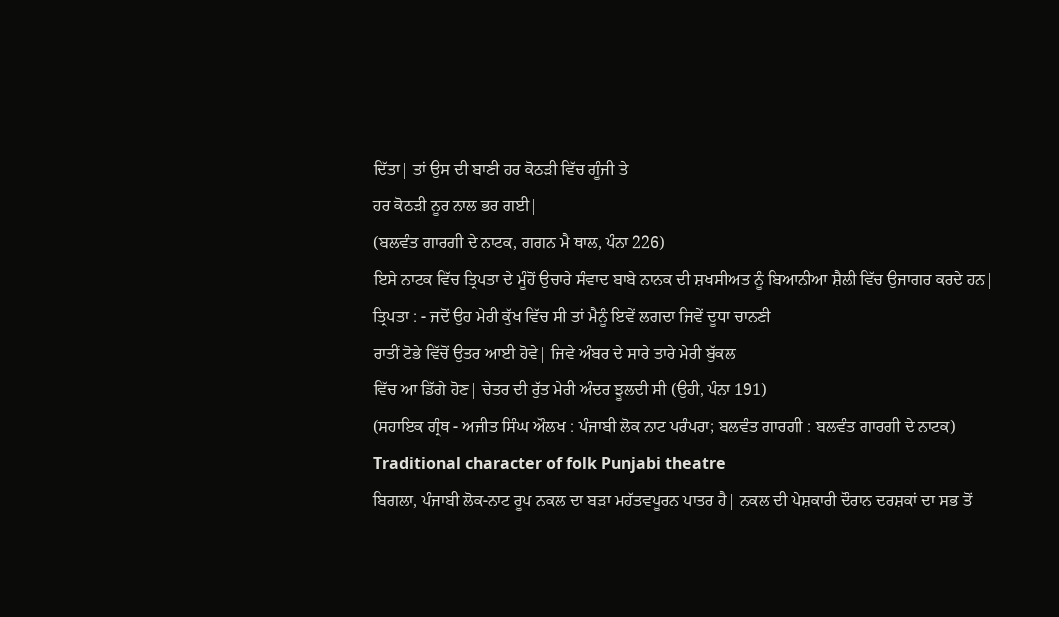ਦਿੱਤਾ| ਤਾਂ ਉਸ ਦੀ ਬਾਣੀ ਹਰ ਕੋਠੜੀ ਵਿੱਚ ਗੂੰਜੀ ਤੇ
ਹਰ ਕੋਠੜੀ ਨੂਰ ਨਾਲ ਭਰ ਗਈ|
(ਬਲਵੰਤ ਗਾਰਗੀ ਦੇ ਨਾਟਕ, ਗਗਨ ਮੈ ਥਾਲ, ਪੰਨਾ 226)
ਇਸੇ ਨਾਟਕ ਵਿੱਚ ਤ੍ਰਿਪਤਾ ਦੇ ਮੂੰਹੋਂ ਉਚਾਰੇ ਸੰਵਾਦ ਬਾਬੇ ਨਾਨਕ ਦੀ ਸ਼ਖਸੀਅਤ ਨੂੰ ਬਿਆਨੀਆ ਸ਼ੈਲੀ ਵਿੱਚ ਉਜਾਗਰ ਕਰਦੇ ਹਨ|
ਤ੍ਰਿਪਤਾ : - ਜਦੋਂ ਉਹ ਮੇਰੀ ਕੁੱਖ ਵਿੱਚ ਸੀ ਤਾਂ ਮੈਨੂੰ ਇਵੇਂ ਲਗਦਾ ਜਿਵੇਂ ਦੂਧਾ ਚਾਨਣੀ
ਰਾਤੀਂ ਟੋਭੇ ਵਿੱਚੋਂ ਉਤਰ ਆਈ ਹੋਵੇ| ਜਿਵੇ ਅੰਬਰ ਦੇ ਸਾਰੇ ਤਾਰੇ ਮੇਰੀ ਬੁੱਕਲ
ਵਿੱਚ ਆ ਡਿੱਗੇ ਹੋਣ| ਚੇਤਰ ਦੀ ਰੁੱਤ ਮੇਰੀ ਅੰਦਰ ਝੂਲਦੀ ਸੀ (ਉਹੀ, ਪੰਨਾ 191)
(ਸਹਾਇਕ ਗ੍ਰੰਥ - ਅਜੀਤ ਸਿੰਘ ਔਲਖ : ਪੰਜਾਬੀ ਲੋਕ ਨਾਟ ਪਰੰਪਰਾ; ਬਲਵੰਤ ਗਾਰਗੀ : ਬਲਵੰਤ ਗਾਰਗੀ ਦੇ ਨਾਟਕ)
Traditional character of folk Punjabi theatre
ਬਿਗਲਾ, ਪੰਜਾਬੀ ਲੋਕ-ਨਾਟ ਰੂਪ ਨਕਲ ਦਾ ਬੜਾ ਮਹੱਤਵਪੂਰਨ ਪਾਤਰ ਹੈ| ਨਕਲ ਦੀ ਪੇਸ਼ਕਾਰੀ ਦੌਰਾਨ ਦਰਸ਼ਕਾਂ ਦਾ ਸਭ ਤੋਂ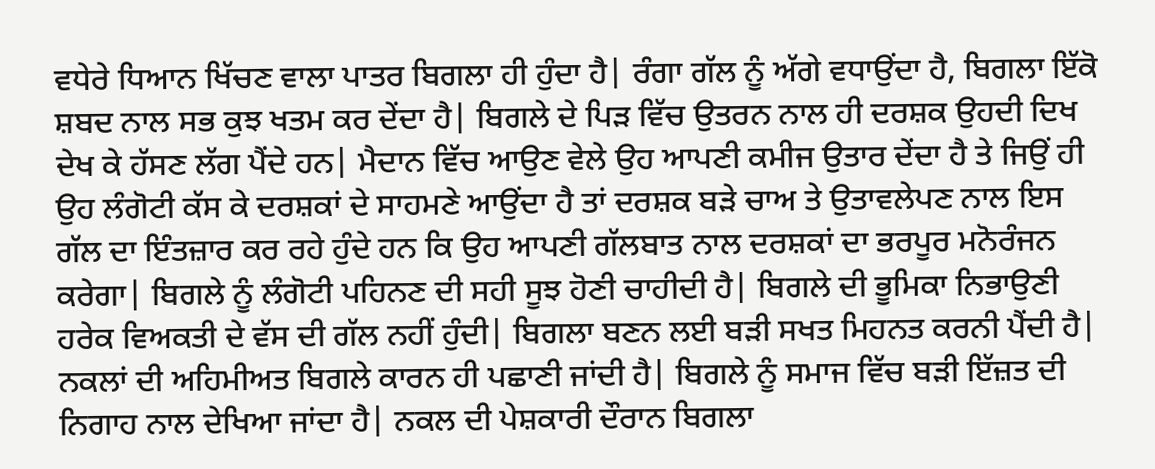ਵਧੇਰੇ ਧਿਆਨ ਖਿੱਚਣ ਵਾਲਾ ਪਾਤਰ ਬਿਗਲਾ ਹੀ ਹੁੰਦਾ ਹੈ| ਰੰਗਾ ਗੱਲ ਨੂੰ ਅੱਗੇ ਵਧਾਉਂਦਾ ਹੈ, ਬਿਗਲਾ ਇੱਕੋ ਸ਼ਬਦ ਨਾਲ ਸਭ ਕੁਝ ਖਤਮ ਕਰ ਦੇਂਦਾ ਹੈ| ਬਿਗਲੇ ਦੇ ਪਿੜ ਵਿੱਚ ਉਤਰਨ ਨਾਲ ਹੀ ਦਰਸ਼ਕ ਉਹਦੀ ਦਿਖ ਦੇਖ ਕੇ ਹੱਸਣ ਲੱਗ ਪੈਂਦੇ ਹਨ| ਮੈਦਾਨ ਵਿੱਚ ਆਉਣ ਵੇਲੇ ਉਹ ਆਪਣੀ ਕਮੀਜ ਉਤਾਰ ਦੇਂਦਾ ਹੈ ਤੇ ਜਿਉਂ ਹੀ ਉਹ ਲੰਗੋਟੀ ਕੱਸ ਕੇ ਦਰਸ਼ਕਾਂ ਦੇ ਸਾਹਮਣੇ ਆਉਂਦਾ ਹੈ ਤਾਂ ਦਰਸ਼ਕ ਬੜੇ ਚਾਅ ਤੇ ਉਤਾਵਲੇਪਣ ਨਾਲ ਇਸ ਗੱਲ ਦਾ ਇੰਤਜ਼ਾਰ ਕਰ ਰਹੇ ਹੁੰਦੇ ਹਨ ਕਿ ਉਹ ਆਪਣੀ ਗੱਲਬਾਤ ਨਾਲ ਦਰਸ਼ਕਾਂ ਦਾ ਭਰਪੂਰ ਮਨੋਰੰਜਨ ਕਰੇਗਾ| ਬਿਗਲੇ ਨੂੰ ਲੰਗੋਟੀ ਪਹਿਨਣ ਦੀ ਸਹੀ ਸੂਝ ਹੋਣੀ ਚਾਹੀਦੀ ਹੈ| ਬਿਗਲੇ ਦੀ ਭੂਮਿਕਾ ਨਿਭਾਉਣੀ ਹਰੇਕ ਵਿਅਕਤੀ ਦੇ ਵੱਸ ਦੀ ਗੱਲ ਨਹੀਂ ਹੁੰਦੀ| ਬਿਗਲਾ ਬਣਨ ਲਈ ਬੜੀ ਸਖਤ ਮਿਹਨਤ ਕਰਨੀ ਪੈਂਦੀ ਹੈ| ਨਕਲਾਂ ਦੀ ਅਹਿਮੀਅਤ ਬਿਗਲੇ ਕਾਰਨ ਹੀ ਪਛਾਣੀ ਜਾਂਦੀ ਹੈ| ਬਿਗਲੇ ਨੂੰ ਸਮਾਜ ਵਿੱਚ ਬੜੀ ਇੱਜ਼ਤ ਦੀ ਨਿਗਾਹ ਨਾਲ ਦੇਖਿਆ ਜਾਂਦਾ ਹੈ| ਨਕਲ ਦੀ ਪੇਸ਼ਕਾਰੀ ਦੌਰਾਨ ਬਿਗਲਾ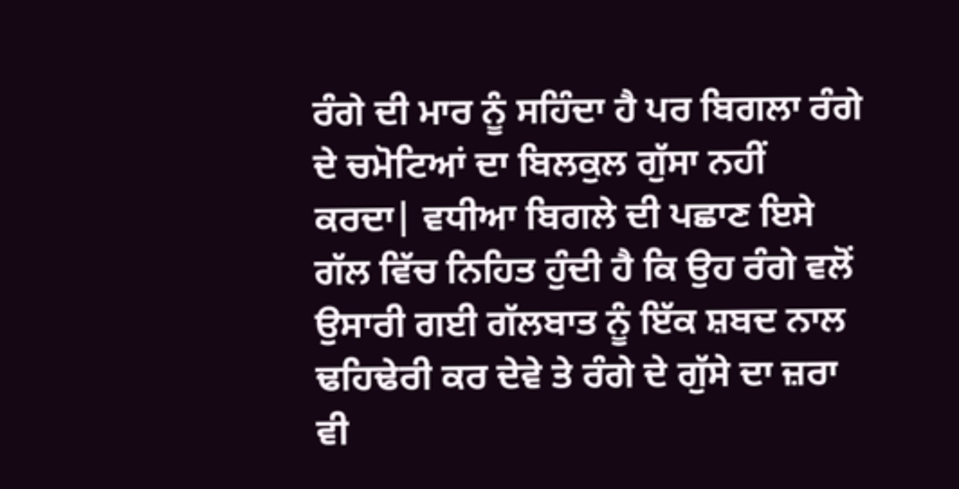ਰੰਗੇ ਦੀ ਮਾਰ ਨੂੰ ਸਹਿੰਦਾ ਹੈ ਪਰ ਬਿਗਲਾ ਰੰਗੇ ਦੇ ਚਮੋਟਿਆਂ ਦਾ ਬਿਲਕੁਲ ਗੁੱਸਾ ਨਹੀਂ ਕਰਦਾ| ਵਧੀਆ ਬਿਗਲੇ ਦੀ ਪਛਾਣ ਇਸੇ ਗੱਲ ਵਿੱਚ ਨਿਹਿਤ ਹੁੰਦੀ ਹੈ ਕਿ ਉਹ ਰੰਗੇ ਵਲੋਂ ਉਸਾਰੀ ਗਈ ਗੱਲਬਾਤ ਨੂੰ ਇੱਕ ਸ਼ਬਦ ਨਾਲ ਢਹਿਢੇਰੀ ਕਰ ਦੇਵੇ ਤੇ ਰੰਗੇ ਦੇ ਗੁੱਸੇ ਦਾ ਜ਼ਰਾ ਵੀ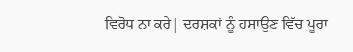ਵਿਰੋਧ ਨਾ ਕਰੇ| ਦਰਸ਼ਕਾਂ ਨੂੰ ਹਸਾਉਣ ਵਿੱਚ ਪੂਰਾ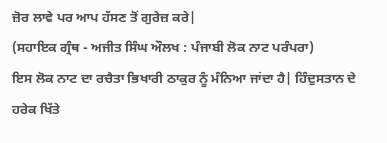ਜ਼ੋਰ ਲਾਵੇ ਪਰ ਆਪ ਹੱਸਣ ਤੋਂ ਗੁਰੇਜ਼ ਕਰੇ|
(ਸਹਾਇਕ ਗ੍ਰੰਥ - ਅਜੀਤ ਸਿੰਘ ਔਲਖ : ਪੰਜਾਬੀ ਲੋਕ ਨਾਟ ਪਰੰਪਰਾ)
ਇਸ ਲੋਕ ਨਾਟ ਦਾ ਰਚੈਤਾ ਭਿਖਾਰੀ ਠਾਕੁਰ ਨੂੰ ਮੰਨਿਆ ਜਾਂਦਾ ਹੈ| ਹਿੰਦੁਸਤਾਨ ਦੇ ਹਰੇਕ ਖਿੱਤੇ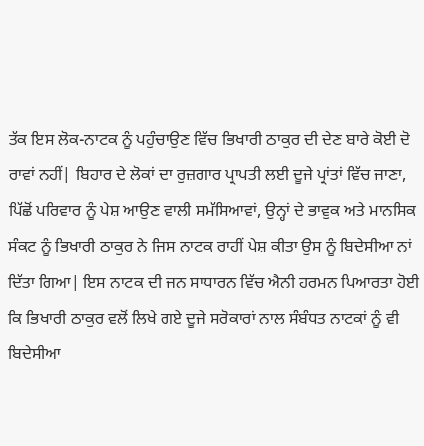ਤੱਕ ਇਸ ਲੋਕ-ਨਾਟਕ ਨੂੰ ਪਹੁੰਚਾਉਣ ਵਿੱਚ ਭਿਖਾਰੀ ਠਾਕੁਰ ਦੀ ਦੇਣ ਬਾਰੇ ਕੋਈ ਦੋ ਰਾਵਾਂ ਨਹੀਂ| ਬਿਹਾਰ ਦੇ ਲੋਕਾਂ ਦਾ ਰੁਜ਼ਗਾਰ ਪ੍ਰਾਪਤੀ ਲਈ ਦੂਜੇ ਪ੍ਰਾਂਤਾਂ ਵਿੱਚ ਜਾਣਾ, ਪਿੱਛੋਂ ਪਰਿਵਾਰ ਨੂੰ ਪੇਸ਼ ਆਉਣ ਵਾਲੀ ਸਮੱਸਿਆਵਾਂ, ਉਨ੍ਹਾਂ ਦੇ ਭਾਵੁਕ ਅਤੇ ਮਾਨਸਿਕ ਸੰਕਟ ਨੂੰ ਭਿਖਾਰੀ ਠਾਕੁਰ ਨੇ ਜਿਸ ਨਾਟਕ ਰਾਹੀਂ ਪੇਸ਼ ਕੀਤਾ ਉਸ ਨੂੰ ਬਿਦੇਸੀਆ ਨਾਂ ਦਿੱਤਾ ਗਿਆ| ਇਸ ਨਾਟਕ ਦੀ ਜਨ ਸਾਧਾਰਨ ਵਿੱਚ ਐਨੀ ਹਰਮਨ ਪਿਆਰਤਾ ਹੋਈ ਕਿ ਭਿਖਾਰੀ ਠਾਕੁਰ ਵਲੋਂ ਲਿਖੇ ਗਏ ਦੂਜੇ ਸਰੋਕਾਰਾਂ ਨਾਲ ਸੰਬੰਧਤ ਨਾਟਕਾਂ ਨੂੰ ਵੀ ਬਿਦੇਸੀਆ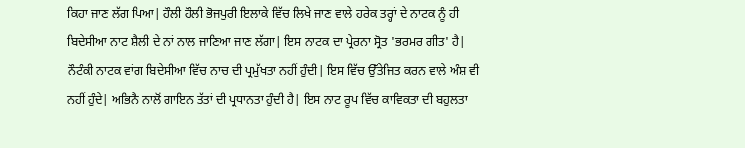ਕਿਹਾ ਜਾਣ ਲੱਗ ਪਿਆ| ਹੌਲੀ ਹੌਲੀ ਭੋਜਪੁਰੀ ਇਲਾਕੇ ਵਿੱਚ ਲਿਖੇ ਜਾਣ ਵਾਲੇ ਹਰੇਕ ਤਰ੍ਹਾਂ ਦੇ ਨਾਟਕ ਨੂੰ ਹੀ ਬਿਦੇਸੀਆ ਨਾਟ ਸ਼ੈਲੀ ਦੇ ਨਾਂ ਨਾਲ ਜਾਣਿਆ ਜਾਣ ਲੱਗਾ| ਇਸ ਨਾਟਕ ਦਾ ਪ੍ਰੇਰਨਾ ਸ੍ਰੋਤ 'ਭਰਮਰ ਗੀਤ' ਹੈ| ਨੌਟੰਕੀ ਨਾਟਕ ਵਾਂਗ ਬਿਦੇਸੀਆ ਵਿੱਚ ਨਾਚ ਦੀ ਪ੍ਰਮੁੱਖਤਾ ਨਹੀਂ ਹੁੰਦੀ| ਇਸ ਵਿੱਚ ਉੱਤੇਜਿਤ ਕਰਨ ਵਾਲੇ ਅੰਸ਼ ਵੀ ਨਹੀਂ ਹੁੰਦੇ| ਅਭਿਨੈ ਨਾਲੋਂ ਗਾਇਨ ਤੱਤਾਂ ਦੀ ਪ੍ਰਧਾਨਤਾ ਹੁੰਦੀ ਹੈ| ਇਸ ਨਾਟ ਰੂਪ ਵਿੱਚ ਕਾਵਿਕਤਾ ਦੀ ਬਹੁਲਤਾ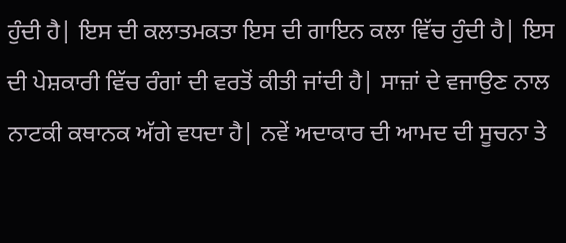ਹੁੰਦੀ ਹੈ| ਇਸ ਦੀ ਕਲਾਤਮਕਤਾ ਇਸ ਦੀ ਗਾਇਨ ਕਲਾ ਵਿੱਚ ਹੁੰਦੀ ਹੈ| ਇਸ ਦੀ ਪੇਸ਼ਕਾਰੀ ਵਿੱਚ ਰੰਗਾਂ ਦੀ ਵਰਤੋਂ ਕੀਤੀ ਜਾਂਦੀ ਹੈ| ਸਾਜ਼ਾਂ ਦੇ ਵਜਾਉਣ ਨਾਲ ਨਾਟਕੀ ਕਥਾਨਕ ਅੱਗੇ ਵਧਦਾ ਹੈ| ਨਵੇਂ ਅਦਾਕਾਰ ਦੀ ਆਮਦ ਦੀ ਸੂਚਨਾ ਤੇ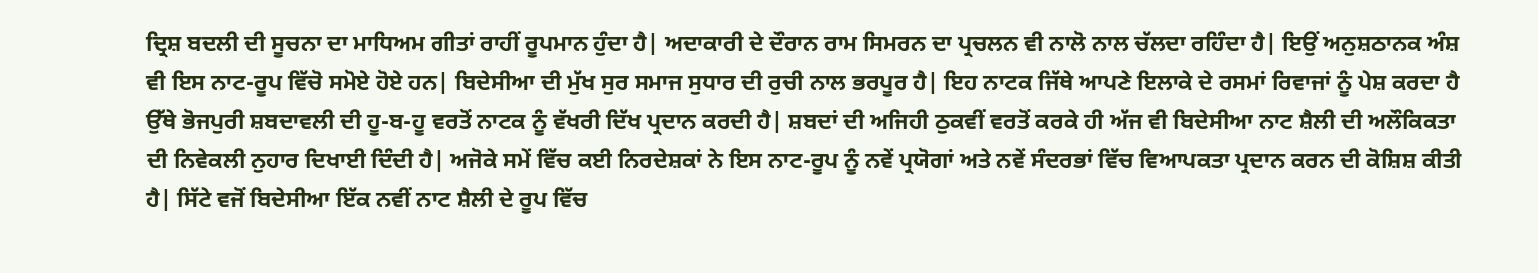ਦ੍ਰਿਸ਼ ਬਦਲੀ ਦੀ ਸੂਚਨਾ ਦਾ ਮਾਧਿਅਮ ਗੀਤਾਂ ਰਾਹੀਂ ਰੂਪਮਾਨ ਹੁੰਦਾ ਹੈ| ਅਦਾਕਾਰੀ ਦੇ ਦੌਰਾਨ ਰਾਮ ਸਿਮਰਨ ਦਾ ਪ੍ਰਚਲਨ ਵੀ ਨਾਲੋ ਨਾਲ ਚੱਲਦਾ ਰਹਿੰਦਾ ਹੈ| ਇਉਂ ਅਨੁਸ਼ਠਾਨਕ ਅੰਸ਼ ਵੀ ਇਸ ਨਾਟ-ਰੂਪ ਵਿੱਚੋ ਸਮੋਏ ਹੋਏ ਹਨ| ਬਿਦੇਸੀਆ ਦੀ ਮੁੱਖ ਸੁਰ ਸਮਾਜ ਸੁਧਾਰ ਦੀ ਰੁਚੀ ਨਾਲ ਭਰਪੂਰ ਹੈ| ਇਹ ਨਾਟਕ ਜਿੱਥੇ ਆਪਣੇ ਇਲਾਕੇ ਦੇ ਰਸਮਾਂ ਰਿਵਾਜਾਂ ਨੂੰ ਪੇਸ਼ ਕਰਦਾ ਹੈ ਉੱਥੇ ਭੋਜਪੁਰੀ ਸ਼ਬਦਾਵਲੀ ਦੀ ਹੂ-ਬ-ਹੂ ਵਰਤੋਂ ਨਾਟਕ ਨੂੰ ਵੱਖਰੀ ਦਿੱਖ ਪ੍ਰਦਾਨ ਕਰਦੀ ਹੈ| ਸ਼ਬਦਾਂ ਦੀ ਅਜਿਹੀ ਠੁਕਵੀਂ ਵਰਤੋਂ ਕਰਕੇ ਹੀ ਅੱਜ ਵੀ ਬਿਦੇਸੀਆ ਨਾਟ ਸ਼ੈਲੀ ਦੀ ਅਲੌਕਿਕਤਾ ਦੀ ਨਿਵੇਕਲੀ ਨੁਹਾਰ ਦਿਖਾਈ ਦਿੰਦੀ ਹੈ| ਅਜੋਕੇ ਸਮੇਂ ਵਿੱਚ ਕਈ ਨਿਰਦੇਸ਼ਕਾਂ ਨੇ ਇਸ ਨਾਟ-ਰੂਪ ਨੂੰ ਨਵੇਂ ਪ੍ਰਯੋਗਾਂ ਅਤੇ ਨਵੇਂ ਸੰਦਰਭਾਂ ਵਿੱਚ ਵਿਆਪਕਤਾ ਪ੍ਰਦਾਨ ਕਰਨ ਦੀ ਕੋਸ਼ਿਸ਼ ਕੀਤੀ ਹੈ| ਸਿੱਟੇ ਵਜੋਂ ਬਿਦੇਸੀਆ ਇੱਕ ਨਵੀਂ ਨਾਟ ਸ਼ੈਲੀ ਦੇ ਰੂਪ ਵਿੱਚ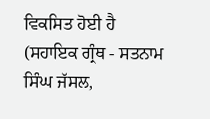ਵਿਕਸਿਤ ਹੋਈ ਹੈ
(ਸਹਾਇਕ ਗ੍ਰੰਥ - ਸਤਨਾਮ ਸਿੰਘ ਜੱਸਲ,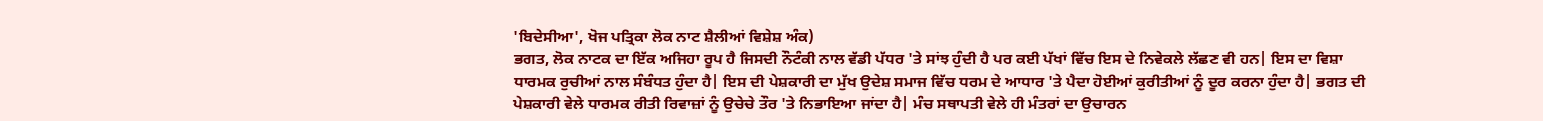'ਬਿਦੇਸੀਆ', ਖੋਜ ਪਤ੍ਰਿਕਾ ਲੋਕ ਨਾਟ ਸ਼ੈਲੀਆਂ ਵਿਸ਼ੇਸ਼ ਅੰਕ)
ਭਗਤ, ਲੋਕ ਨਾਟਕ ਦਾ ਇੱਕ ਅਜਿਹਾ ਰੂਪ ਹੈ ਜਿਸਦੀ ਨੌਟੰਕੀ ਨਾਲ ਵੱਡੀ ਪੱਧਰ 'ਤੇ ਸਾਂਝ ਹੁੰਦੀ ਹੈ ਪਰ ਕਈ ਪੱਖਾਂ ਵਿੱਚ ਇਸ ਦੇ ਨਿਵੇਕਲੇ ਲੱਛਣ ਵੀ ਹਨ| ਇਸ ਦਾ ਵਿਸ਼ਾ ਧਾਰਮਕ ਰੁਚੀਆਂ ਨਾਲ ਸੰਬੰਧਤ ਹੁੰਦਾ ਹੈ| ਇਸ ਦੀ ਪੇਸ਼ਕਾਰੀ ਦਾ ਮੁੱਖ ਉਦੇਸ਼ ਸਮਾਜ ਵਿੱਚ ਧਰਮ ਦੇ ਆਧਾਰ 'ਤੇ ਪੈਦਾ ਹੋਈਆਂ ਕੁਰੀਤੀਆਂ ਨੂੰ ਦੂਰ ਕਰਨਾ ਹੁੰਦਾ ਹੈ| ਭਗਤ ਦੀ ਪੇਸ਼ਕਾਰੀ ਵੇਲੇ ਧਾਰਮਕ ਰੀਤੀ ਰਿਵਾਜ਼ਾਂ ਨੂੰ ਉਚੇਚੇ ਤੌਰ 'ਤੇ ਨਿਭਾਇਆ ਜਾਂਦਾ ਹੈ| ਮੰਚ ਸਥਾਪਤੀ ਵੇਲੇ ਹੀ ਮੰਤਰਾਂ ਦਾ ਉਚਾਰਨ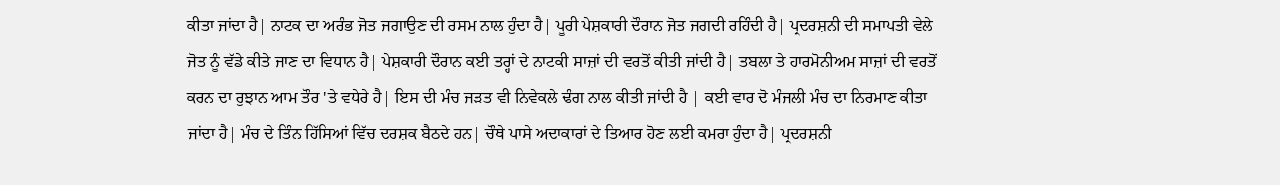ਕੀਤਾ ਜਾਂਦਾ ਹੈ| ਨਾਟਕ ਦਾ ਅਰੰਭ ਜੋਤ ਜਗਾਉਣ ਦੀ ਰਸਮ ਨਾਲ ਹੁੰਦਾ ਹੈ| ਪੂਰੀ ਪੇਸ਼ਕਾਰੀ ਦੌਰਾਨ ਜੋਤ ਜਗਦੀ ਰਹਿੰਦੀ ਹੈ| ਪ੍ਰਦਰਸ਼ਨੀ ਦੀ ਸਮਾਪਤੀ ਵੇਲੇ ਜੋਤ ਨੂੰ ਵੱਡੇ ਕੀਤੇ ਜਾਣ ਦਾ ਵਿਧਾਨ ਹੈ| ਪੇਸ਼ਕਾਰੀ ਦੌਰਾਨ ਕਈ ਤਰ੍ਹਾਂ ਦੇ ਨਾਟਕੀ ਸਾਜ਼ਾਂ ਦੀ ਵਰਤੋਂ ਕੀਤੀ ਜਾਂਦੀ ਹੈ| ਤਬਲਾ ਤੇ ਹਾਰਮੋਨੀਅਮ ਸਾਜ਼ਾਂ ਦੀ ਵਰਤੋਂ ਕਰਨ ਦਾ ਰੁਝਾਨ ਆਮ ਤੌਰ 'ਤੇ ਵਧੇਰੇ ਹੈ| ਇਸ ਦੀ ਮੰਚ ਜੜਤ ਵੀ ਨਿਵੇਕਲੇ ਢੰਗ ਨਾਲ ਕੀਤੀ ਜਾਂਦੀ ਹੈ | ਕਈ ਵਾਰ ਦੋ ਮੰਜਲੀ ਮੰਚ ਦਾ ਨਿਰਮਾਣ ਕੀਤਾ ਜਾਂਦਾ ਹੈ| ਮੰਚ ਦੇ ਤਿੰਨ ਹਿੱਸਿਆਂ ਵਿੱਚ ਦਰਸ਼ਕ ਬੈਠਦੇ ਹਨ| ਚੌਥੇ ਪਾਸੇ ਅਦਾਕਾਰਾਂ ਦੇ ਤਿਆਰ ਹੋਣ ਲਈ ਕਮਰਾ ਹੁੰਦਾ ਹੈ| ਪ੍ਰਦਰਸ਼ਨੀ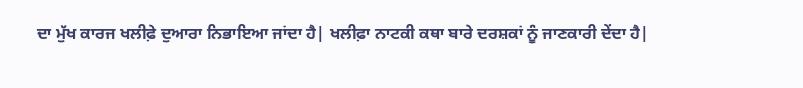ਦਾ ਮੁੱਖ ਕਾਰਜ ਖਲੀਫ਼ੇ ਦੁਆਰਾ ਨਿਭਾਇਆ ਜਾਂਦਾ ਹੈ| ਖਲੀਫ਼ਾ ਨਾਟਕੀ ਕਥਾ ਬਾਰੇ ਦਰਸ਼ਕਾਂ ਨੂੰ ਜਾਣਕਾਰੀ ਦੇਂਦਾ ਹੈ|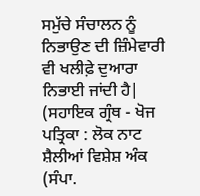ਸਮੁੱਚੇ ਸੰਚਾਲਨ ਨੂੰ ਨਿਭਾਉਣ ਦੀ ਜ਼ਿੰਮੇਵਾਰੀ ਵੀ ਖਲੀਫ਼ੇ ਦੁਆਰਾ ਨਿਭਾਈ ਜਾਂਦੀ ਹੈ|
(ਸਹਾਇਕ ਗ੍ਰੰਥ - ਖੋਜ ਪਤ੍ਰਿਕਾ : ਲੋਕ ਨਾਟ ਸ਼ੈਲੀਆਂ ਵਿਸ਼ੇਸ਼ ਅੰਕ (ਸੰਪਾ.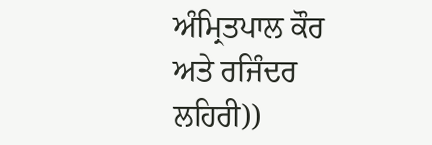ਅੰਮ੍ਰਿਤਪਾਲ ਕੌਰ ਅਤੇ ਰਜਿੰਦਰ ਲਹਿਰੀ))